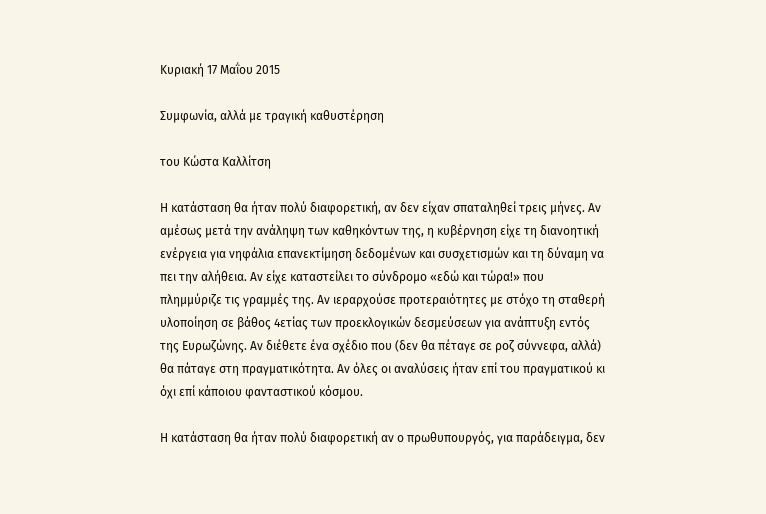Κυριακή 17 Μαΐου 2015

Συμφωνία, αλλά με τραγική καθυστέρηση

του Κώστα Καλλίτση

Η κατάσταση θα ήταν πολύ διαφορετική, αν δεν είχαν σπαταληθεί τρεις μήνες. Αν αμέσως μετά την ανάληψη των καθηκόντων της, η κυβέρνηση είχε τη διανοητική ενέργεια για νηφάλια επανεκτίμηση δεδομένων και συσχετισμών και τη δύναμη να πει την αλήθεια. Αν είχε καταστείλει το σύνδρομο «εδώ και τώρα!» που πλημμύριζε τις γραμμές της. Αν ιεραρχούσε προτεραιότητες με στόχο τη σταθερή υλοποίηση σε βάθος 4ετίας των προεκλογικών δεσμεύσεων για ανάπτυξη εντός της Ευρωζώνης. Αν διέθετε ένα σχέδιο που (δεν θα πέταγε σε ροζ σύννεφα, αλλά) θα πάταγε στη πραγματικότητα. Αν όλες οι αναλύσεις ήταν επί του πραγματικού κι όχι επί κάποιου φανταστικού κόσμου.

Η κατάσταση θα ήταν πολύ διαφορετική αν ο πρωθυπουργός, για παράδειγμα, δεν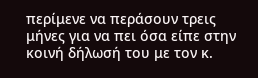περίμενε να περάσουν τρεις μήνες για να πει όσα είπε στην κοινή δήλωσή του με τον κ.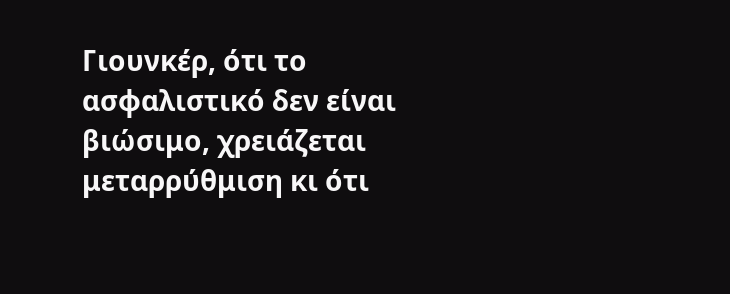Γιουνκέρ, ότι το ασφαλιστικό δεν είναι βιώσιμο, χρειάζεται μεταρρύθμιση κι ότι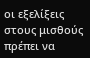οι εξελίξεις στους μισθούς πρέπει να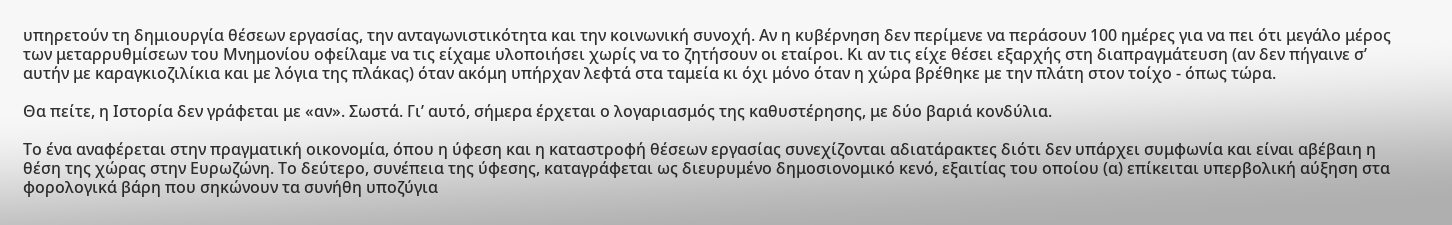υπηρετούν τη δημιουργία θέσεων εργασίας, την ανταγωνιστικότητα και την κοινωνική συνοχή. Αν η κυβέρνηση δεν περίμενε να περάσουν 100 ημέρες για να πει ότι μεγάλο μέρος των μεταρρυθμίσεων του Μνημονίου οφείλαμε να τις είχαμε υλοποιήσει χωρίς να το ζητήσουν οι εταίροι. Κι αν τις είχε θέσει εξαρχής στη διαπραγμάτευση (αν δεν πήγαινε σ’ αυτήν με καραγκιοζιλίκια και με λόγια της πλάκας) όταν ακόμη υπήρχαν λεφτά στα ταμεία κι όχι μόνο όταν η χώρα βρέθηκε με την πλάτη στον τοίχο - όπως τώρα.

Θα πείτε, η Ιστορία δεν γράφεται με «αν». Σωστά. Γι’ αυτό, σήμερα έρχεται ο λογαριασμός της καθυστέρησης, με δύο βαριά κονδύλια.

Το ένα αναφέρεται στην πραγματική οικονομία, όπου η ύφεση και η καταστροφή θέσεων εργασίας συνεχίζονται αδιατάρακτες διότι δεν υπάρχει συμφωνία και είναι αβέβαιη η θέση της χώρας στην Ευρωζώνη. Το δεύτερο, συνέπεια της ύφεσης, καταγράφεται ως διευρυμένο δημοσιονομικό κενό, εξαιτίας του οποίου (α) επίκειται υπερβολική αύξηση στα φορολογικά βάρη που σηκώνουν τα συνήθη υποζύγια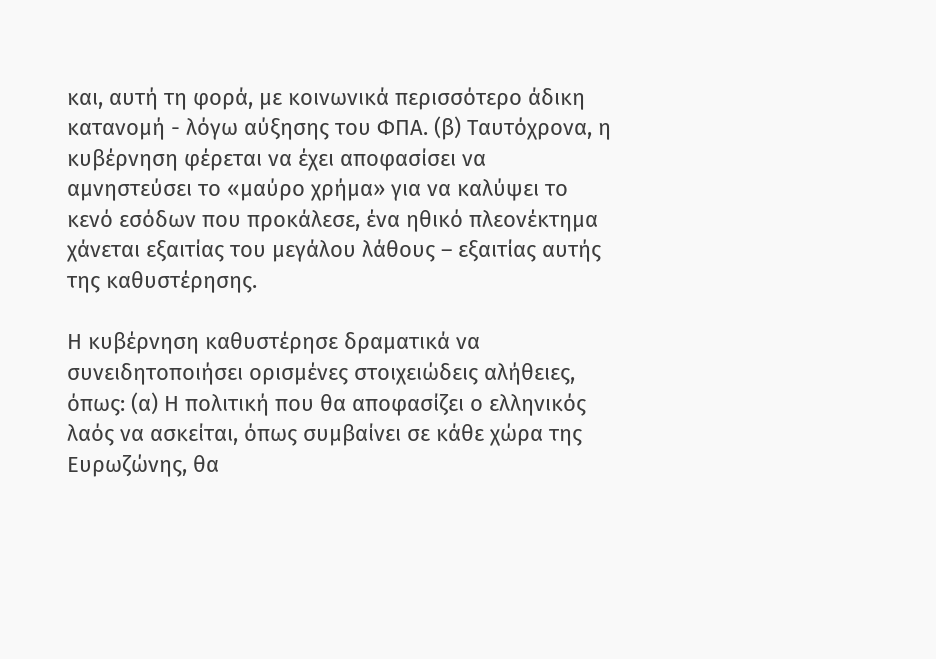και, αυτή τη φορά, με κοινωνικά περισσότερο άδικη κατανομή - λόγω αύξησης του ΦΠΑ. (β) Ταυτόχρονα, η κυβέρνηση φέρεται να έχει αποφασίσει να αμνηστεύσει το «μαύρο χρήμα» για να καλύψει το κενό εσόδων που προκάλεσε, ένα ηθικό πλεονέκτημα χάνεται εξαιτίας του μεγάλου λάθους – εξαιτίας αυτής της καθυστέρησης.

Η κυβέρνηση καθυστέρησε δραματικά να συνειδητοποιήσει ορισμένες στοιχειώδεις αλήθειες, όπως: (α) Η πολιτική που θα αποφασίζει ο ελληνικός λαός να ασκείται, όπως συμβαίνει σε κάθε χώρα της Ευρωζώνης, θα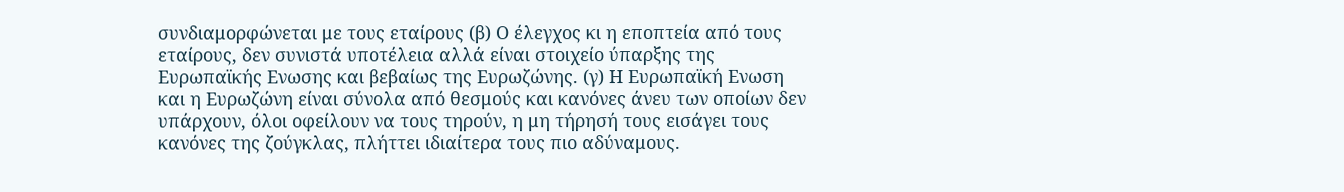συνδιαμορφώνεται με τους εταίρους (β) Ο έλεγχος κι η εποπτεία από τους εταίρους, δεν συνιστά υποτέλεια αλλά είναι στοιχείο ύπαρξης της Ευρωπαϊκής Ενωσης και βεβαίως της Ευρωζώνης. (γ) Η Ευρωπαϊκή Ενωση και η Ευρωζώνη είναι σύνολα από θεσμούς και κανόνες άνευ των οποίων δεν υπάρχουν, όλοι οφείλουν να τους τηρούν, η μη τήρησή τους εισάγει τους κανόνες της ζούγκλας, πλήττει ιδιαίτερα τους πιο αδύναμους.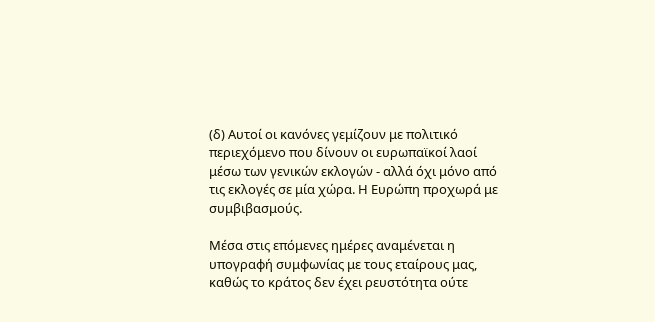(δ) Αυτοί οι κανόνες γεμίζουν με πολιτικό περιεχόμενο που δίνουν οι ευρωπαϊκοί λαοί μέσω των γενικών εκλογών - αλλά όχι μόνο από τις εκλογές σε μία χώρα. Η Ευρώπη προχωρά με συμβιβασμούς.

Μέσα στις επόμενες ημέρες αναμένεται η υπογραφή συμφωνίας με τους εταίρους μας, καθώς το κράτος δεν έχει ρευστότητα ούτε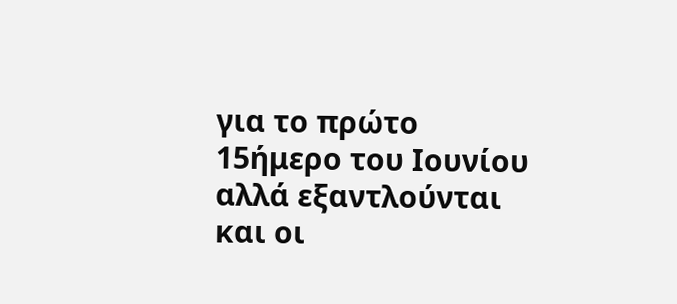για το πρώτο 15ήμερο του Ιουνίου αλλά εξαντλούνται και οι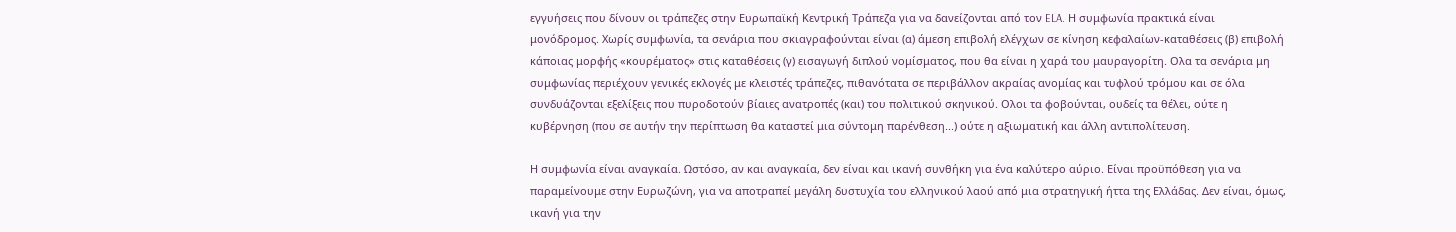εγγυήσεις που δίνουν οι τράπεζες στην Ευρωπαϊκή Κεντρική Τράπεζα για να δανείζονται από τον ELA. Η συμφωνία πρακτικά είναι μονόδρομος. Χωρίς συμφωνία, τα σενάρια που σκιαγραφούνται είναι (α) άμεση επιβολή ελέγχων σε κίνηση κεφαλαίων-καταθέσεις (β) επιβολή κάποιας μορφής «κουρέματος» στις καταθέσεις (γ) εισαγωγή διπλού νομίσματος, που θα είναι η χαρά του μαυραγορίτη. Ολα τα σενάρια μη συμφωνίας περιέχουν γενικές εκλογές με κλειστές τράπεζες, πιθανότατα σε περιβάλλον ακραίας ανομίας και τυφλού τρόμου και σε όλα συνδυάζονται εξελίξεις που πυροδοτούν βίαιες ανατροπές (και) του πολιτικού σκηνικού. Ολοι τα φοβούνται, ουδείς τα θέλει, ούτε η κυβέρνηση (που σε αυτήν την περίπτωση θα καταστεί μια σύντομη παρένθεση...) ούτε η αξιωματική και άλλη αντιπολίτευση.

Η συμφωνία είναι αναγκαία. Ωστόσο, αν και αναγκαία, δεν είναι και ικανή συνθήκη για ένα καλύτερο αύριο. Είναι προϋπόθεση για να παραμείνουμε στην Ευρωζώνη, για να αποτραπεί μεγάλη δυστυχία του ελληνικού λαού από μια στρατηγική ήττα της Ελλάδας. Δεν είναι, όμως, ικανή για την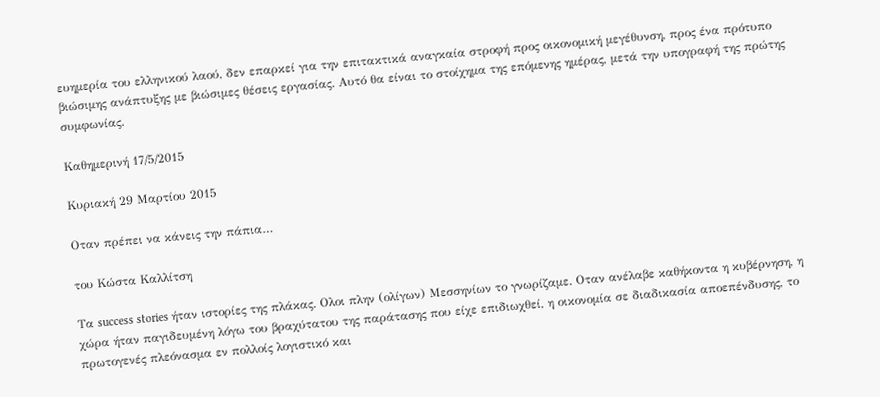ευημερία του ελληνικού λαού, δεν επαρκεί για την επιτακτικά αναγκαία στροφή προς οικονομική μεγέθυνση, προς ένα πρότυπο βιώσιμης ανάπτυξης με βιώσιμες θέσεις εργασίας. Αυτό θα είναι το στοίχημα της επόμενης ημέρας, μετά την υπογραφή της πρώτης συμφωνίας.

Καθημερινή 17/5/2015

Κυριακή 29 Μαρτίου 2015

Oταν πρέπει να κάνεις την πάπια…

του Κώστα Καλλίτση

Τα success stories ήταν ιστορίες της πλάκας. Ολοι πλην (ολίγων) Μεσσηνίων το γνωρίζαμε. Οταν ανέλαβε καθήκοντα η κυβέρνηση, η χώρα ήταν παγιδευμένη λόγω του βραχύτατου της παράτασης που είχε επιδιωχθεί, η οικονομία σε διαδικασία αποεπένδυσης, το πρωτογενές πλεόνασμα εν πολλοίς λογιστικό και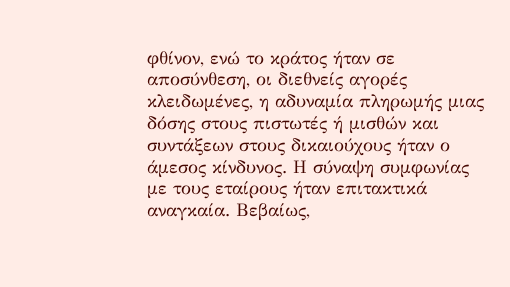φθίνον, ενώ το κράτος ήταν σε αποσύνθεση, οι διεθνείς αγορές κλειδωμένες, η αδυναμία πληρωμής μιας δόσης στους πιστωτές ή μισθών και συντάξεων στους δικαιούχους ήταν ο άμεσος κίνδυνος. Η σύναψη συμφωνίας με τους εταίρους ήταν επιτακτικά αναγκαία. Βεβαίως,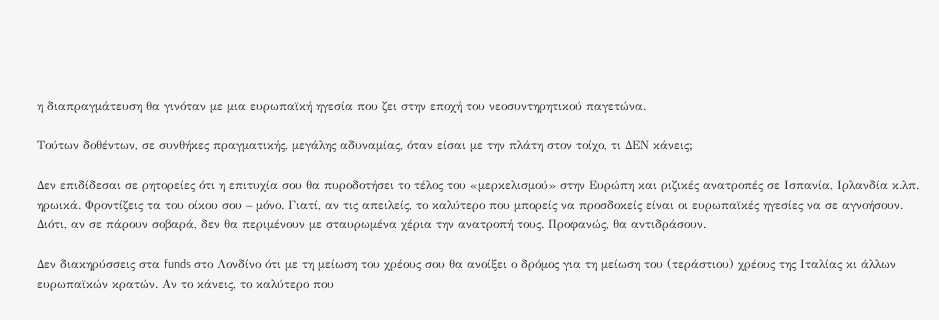η διαπραγμάτευση θα γινόταν με μια ευρωπαϊκή ηγεσία που ζει στην εποχή του νεοσυντηρητικού παγετώνα.

Τούτων δοθέντων, σε συνθήκες πραγματικής, μεγάλης αδυναμίας, όταν είσαι με την πλάτη στον τοίχο, τι ΔΕΝ κάνεις;

Δεν επιδίδεσαι σε ρητορείες ότι η επιτυχία σου θα πυροδοτήσει το τέλος του «μερκελισμού» στην Ευρώπη και ριζικές ανατροπές σε Ισπανία, Ιρλανδία κ.λπ. ηρωικά. Φροντίζεις τα του οίκου σου – μόνο. Γιατί, αν τις απειλείς, το καλύτερο που μπορείς να προσδοκείς είναι οι ευρωπαϊκές ηγεσίες να σε αγνοήσουν. Διότι, αν σε πάρουν σοβαρά, δεν θα περιμένουν με σταυρωμένα χέρια την ανατροπή τους. Προφανώς, θα αντιδράσουν.

Δεν διακηρύσσεις στα funds στο Λονδίνο ότι με τη μείωση του χρέους σου θα ανοίξει ο δρόμος για τη μείωση του (τεράστιου) χρέους της Ιταλίας κι άλλων ευρωπαϊκών κρατών. Αν το κάνεις, το καλύτερο που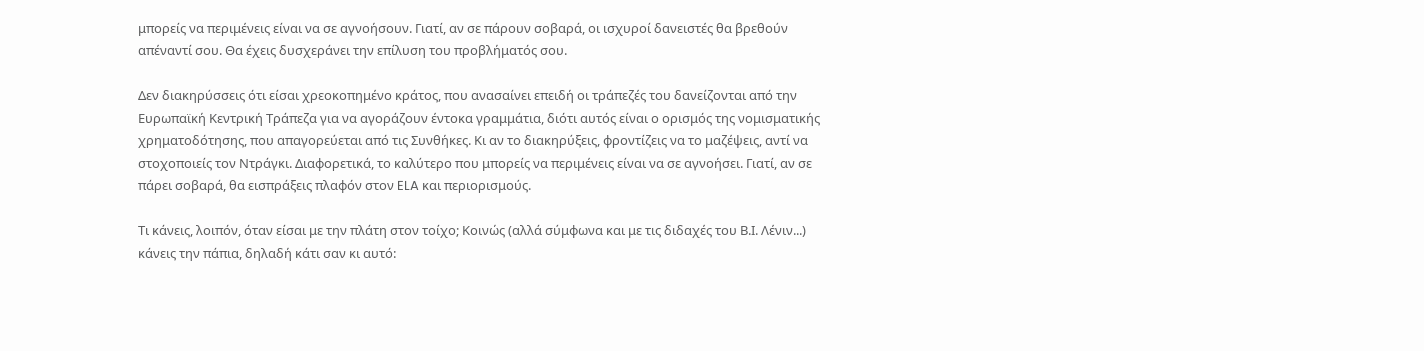μπορείς να περιμένεις είναι να σε αγνοήσουν. Γιατί, αν σε πάρουν σοβαρά, οι ισχυροί δανειστές θα βρεθούν απέναντί σου. Θα έχεις δυσχεράνει την επίλυση του προβλήματός σου.

Δεν διακηρύσσεις ότι είσαι χρεοκοπημένο κράτος, που ανασαίνει επειδή οι τράπεζές του δανείζονται από την Ευρωπαϊκή Κεντρική Τράπεζα για να αγοράζουν έντοκα γραμμάτια, διότι αυτός είναι ο ορισμός της νομισματικής χρηματοδότησης, που απαγορεύεται από τις Συνθήκες. Κι αν το διακηρύξεις, φροντίζεις να το μαζέψεις, αντί να στοχοποιείς τον Ντράγκι. Διαφορετικά, το καλύτερο που μπορείς να περιμένεις είναι να σε αγνοήσει. Γιατί, αν σε πάρει σοβαρά, θα εισπράξεις πλαφόν στον ELA και περιορισμούς.

Τι κάνεις, λοιπόν, όταν είσαι με την πλάτη στον τοίχο; Κοινώς (αλλά σύμφωνα και με τις διδαχές του Β.Ι. Λένιν...) κάνεις την πάπια, δηλαδή κάτι σαν κι αυτό: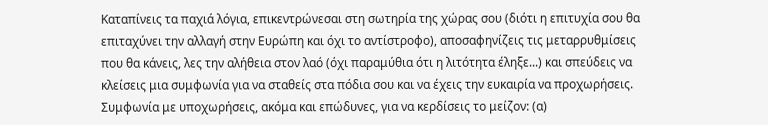Καταπίνεις τα παχιά λόγια, επικεντρώνεσαι στη σωτηρία της χώρας σου (διότι η επιτυχία σου θα επιταχύνει την αλλαγή στην Ευρώπη και όχι το αντίστροφο), αποσαφηνίζεις τις μεταρρυθμίσεις που θα κάνεις, λες την αλήθεια στον λαό (όχι παραμύθια ότι η λιτότητα έληξε...) και σπεύδεις να κλείσεις μια συμφωνία για να σταθείς στα πόδια σου και να έχεις την ευκαιρία να προχωρήσεις. Συμφωνία με υποχωρήσεις, ακόμα και επώδυνες, για να κερδίσεις το μείζον: (α)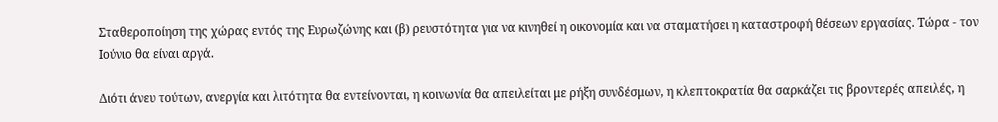Σταθεροποίηση της χώρας εντός της Ευρωζώνης και (β) ρευστότητα για να κινηθεί η οικονομία και να σταματήσει η καταστροφή θέσεων εργασίας. Τώρα - τον Ιούνιο θα είναι αργά.

Διότι άνευ τούτων, ανεργία και λιτότητα θα εντείνονται, η κοινωνία θα απειλείται με ρήξη συνδέσμων, η κλεπτοκρατία θα σαρκάζει τις βροντερές απειλές, η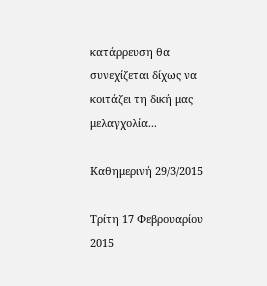κατάρρευση θα συνεχίζεται δίχως να κοιτάζει τη δική μας μελαγχολία...

Καθημερινή 29/3/2015

Τρίτη 17 Φεβρουαρίου 2015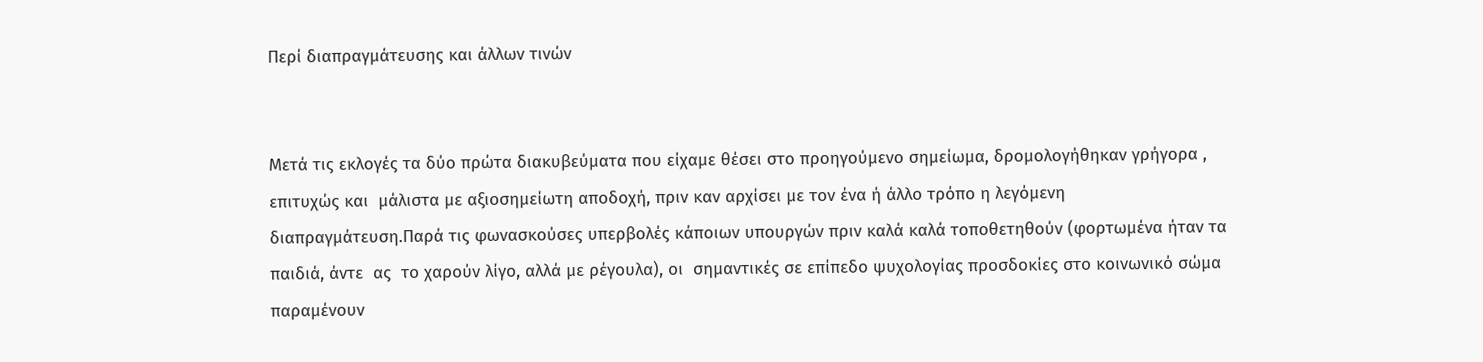Περί διαπραγμάτευσης και άλλων τινών


Μετά τις εκλογές τα δύο πρώτα διακυβεύματα που είχαμε θέσει στο προηγούμενο σημείωμα, δρομολογήθηκαν γρήγορα , επιτυχώς και  μάλιστα με αξιοσημείωτη αποδοχή, πριν καν αρχίσει με τον ένα ή άλλο τρόπο η λεγόμενη διαπραγμάτευση.Παρά τις φωνασκούσες υπερβολές κάποιων υπουργών πριν καλά καλά τοποθετηθούν (φορτωμένα ήταν τα παιδιά, άντε  ας  το χαρούν λίγο, αλλά με ρέγουλα), οι  σημαντικές σε επίπεδο ψυχολογίας προσδοκίες στο κοινωνικό σώμα παραμένουν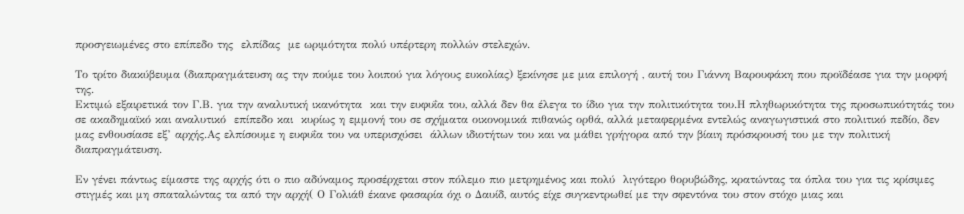προσγειωμένες στο επίπεδο της  ελπίδας  με ωριμότητα πολύ υπέρτερη πολλών στελεχών.

Το τρίτο διακύβευμα (διαπραγμάτευση ας την πούμε του λοιπού για λόγους ευκολίας) ξεκίνησε με μια επιλογή , αυτή του Γιάννη Βαρουφάκη που προϊδέασε για την μορφή της.
Εκτιμώ εξαιρετικά τον Γ.Β. για την αναλυτική ικανότητα  και την ευφυΐα του, αλλά δεν θα έλεγα το ίδιο για την πολιτικότητα του.Η πληθωρικότητα της προσωπικότητάς του σε ακαδημαϊκό και αναλυτικό  επίπεδο και  κυρίως η εμμονή του σε σχήματα οικονομικά πιθανώς ορθά, αλλά μεταφερμένα εντελώς αναγωγιστικά στο πολιτικό πεδίο, δεν μας ενθουσίασε εξ’ αρχής.Ας ελπίσουμε η ευφυΐα του να υπερισχύσει  άλλων ιδιοτήτων του και να μάθει γρήγορα από την βίαιη πρόσκρουσή του με την πολιτική διαπραγμάτευση.

Εν γένει πάντως είμαστε της αρχής ότι ο πιο αδύναμος προσέρχεται στον πόλεμο πιο μετρημένος και πολύ  λιγότερο θορυβώδης, κρατώντας τα όπλα του για τις κρίσιμες στιγμές και μη σπαταλώντας τα από την αρχή( Ο Γολιάθ έκανε φασαρία όχι ο Δαυίδ, αυτός είχε συγκεντρωθεί με την σφεντόνα του στον στόχο μιας και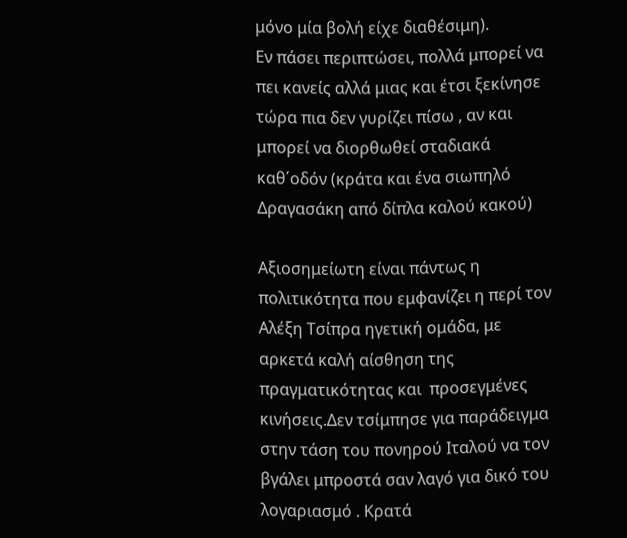μόνο μία βολή είχε διαθέσιμη).
Εν πάσει περιπτώσει, πολλά μπορεί να πει κανείς αλλά μιας και έτσι ξεκίνησε τώρα πια δεν γυρίζει πίσω , αν και  μπορεί να διορθωθεί σταδιακά καθ΄οδόν (κράτα και ένα σιωπηλό Δραγασάκη από δίπλα καλού κακού)

Αξιοσημείωτη είναι πάντως η πολιτικότητα που εμφανίζει η περί τον Αλέξη Τσίπρα ηγετική ομάδα, με αρκετά καλή αίσθηση της πραγματικότητας και  προσεγμένες κινήσεις.Δεν τσίμπησε για παράδειγμα στην τάση του πονηρού Ιταλού να τον βγάλει μπροστά σαν λαγό για δικό του λογαριασμό . Κρατά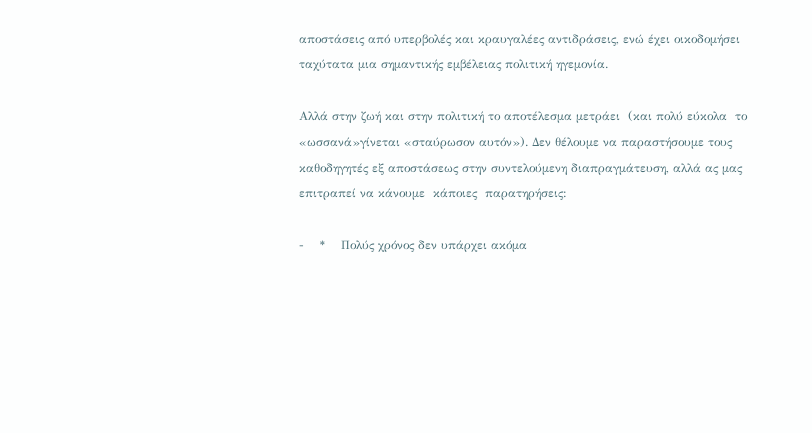αποστάσεις από υπερβολές και κραυγαλέες αντιδράσεις, ενώ έχει οικοδομήσει ταχύτατα μια σημαντικής εμβέλειας πολιτική ηγεμονία.

Αλλά στην ζωή και στην πολιτική το αποτέλεσμα μετράει  (και πολύ εύκολα  το «ωσσανά»γίνεται «σταύρωσον αυτόν»). Δεν θέλουμε να παραστήσουμε τους καθοδηγητές εξ αποστάσεως στην συντελούμενη διαπραγμάτευση, αλλά ας μας επιτραπεί να κάνουμε  κάποιες  παρατηρήσεις:

-    *    Πολύς χρόνος δεν υπάρχει ακόμα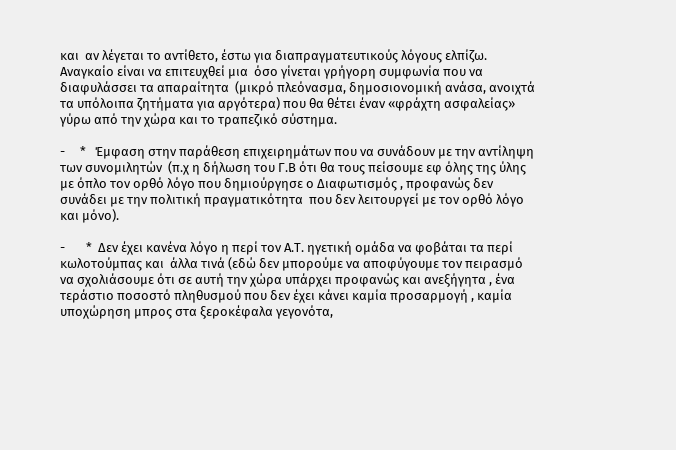και  αν λέγεται το αντίθετο, έστω για διαπραγματευτικούς λόγους ελπίζω. Αναγκαίο είναι να επιτευχθεί μια  όσο γίνεται γρήγορη συμφωνία που να διαφυλάσσει τα απαραίτητα  (μικρό πλεόνασμα, δημοσιονομική ανάσα, ανοιχτά τα υπόλοιπα ζητήματα για αργότερα) που θα θέτει έναν «φράχτη ασφαλείας» γύρω από την χώρα και το τραπεζικό σύστημα.

-     *   Έμφαση στην παράθεση επιχειρημάτων που να συνάδουν με την αντίληψη των συνομιλητών  (π.χ η δήλωση του Γ.Β ότι θα τους πείσουμε εφ όλης της ύλης με όπλο τον ορθό λόγο που δημιούργησε ο Διαφωτισμός , προφανώς δεν συνάδει με την πολιτική πραγματικότητα  που δεν λειτουργεί με τον ορθό λόγο και μόνο).

-       *  Δεν έχει κανένα λόγο η περί τον Α.Τ. ηγετική ομάδα να φοβάται τα περί κωλοτούμπας και  άλλα τινά (εδώ δεν μπορούμε να αποφύγουμε τον πειρασμό να σχολιάσουμε ότι σε αυτή την χώρα υπάρχει προφανώς και ανεξήγητα , ένα τεράστιο ποσοστό πληθυσμού που δεν έχει κάνει καμία προσαρμογή , καμία υποχώρηση μπρος στα ξεροκέφαλα γεγονότα,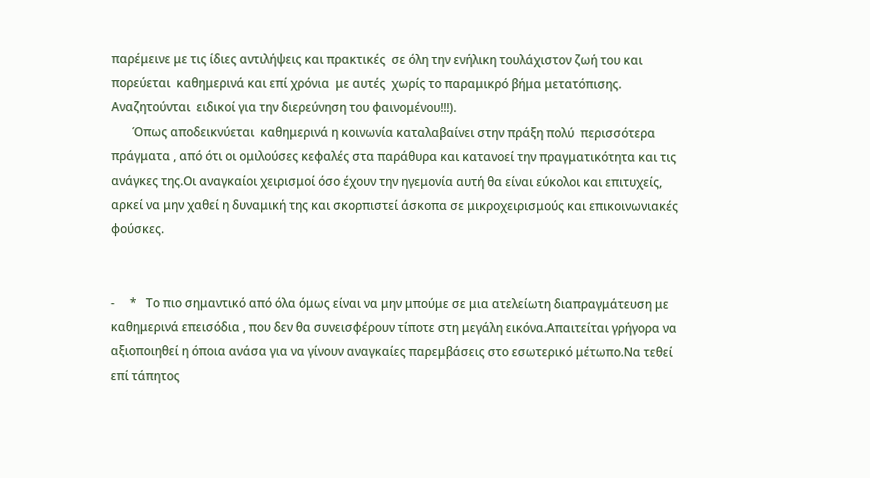παρέμεινε με τις ίδιες αντιλήψεις και πρακτικές  σε όλη την ενήλικη τουλάχιστον ζωή του και πορεύεται  καθημερινά και επί χρόνια  με αυτές  χωρίς το παραμικρό βήμα μετατόπισης. Αναζητούνται  ειδικοί για την διερεύνηση του φαινομένου!!!).
       Όπως αποδεικνύεται  καθημερινά η κοινωνία καταλαβαίνει στην πράξη πολύ  περισσότερα πράγματα , από ότι οι ομιλούσες κεφαλές στα παράθυρα και κατανοεί την πραγματικότητα και τις ανάγκες της.Οι αναγκαίοι χειρισμοί όσο έχουν την ηγεμονία αυτή θα είναι εύκολοι και επιτυχείς, αρκεί να μην χαθεί η δυναμική της και σκορπιστεί άσκοπα σε μικροχειρισμούς και επικοινωνιακές φούσκες.


-     *   Το πιο σημαντικό από όλα όμως είναι να μην μπούμε σε μια ατελείωτη διαπραγμάτευση με καθημερινά επεισόδια , που δεν θα συνεισφέρουν τίποτε στη μεγάλη εικόνα.Απαιτείται γρήγορα να αξιοποιηθεί η όποια ανάσα για να γίνουν αναγκαίες παρεμβάσεις στο εσωτερικό μέτωπο.Να τεθεί επί τάπητος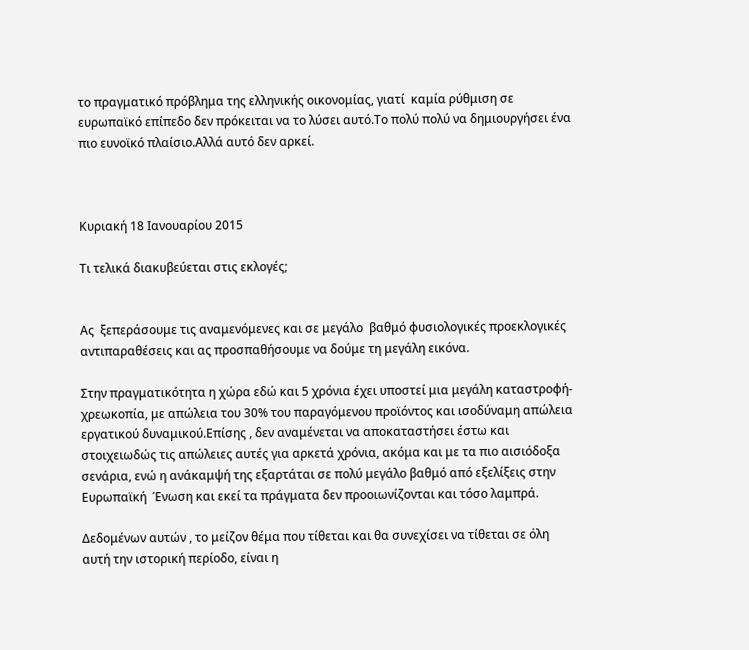το πραγματικό πρόβλημα της ελληνικής οικονομίας, γιατί  καμία ρύθμιση σε ευρωπαϊκό επίπεδο δεν πρόκειται να το λύσει αυτό.Το πολύ πολύ να δημιουργήσει ένα πιο ευνοϊκό πλαίσιο.Αλλά αυτό δεν αρκεί.



Κυριακή 18 Ιανουαρίου 2015

Tι τελικά διακυβεύεται στις εκλογές;


Ας  ξεπεράσουμε τις αναμενόμενες και σε μεγάλο  βαθμό φυσιολογικές προεκλογικές αντιπαραθέσεις και ας προσπαθήσουμε να δούμε τη μεγάλη εικόνα.

Στην πραγματικότητα η χώρα εδώ και 5 χρόνια έχει υποστεί μια μεγάλη καταστροφή-χρεωκοπία, με απώλεια του 30% του παραγόμενου προϊόντος και ισοδύναμη απώλεια εργατικού δυναμικού.Επίσης , δεν αναμένεται να αποκαταστήσει έστω και στοιχειωδώς τις απώλειες αυτές για αρκετά χρόνια, ακόμα και με τα πιο αισιόδοξα σενάρια, ενώ η ανάκαμψή της εξαρτάται σε πολύ μεγάλο βαθμό από εξελίξεις στην Ευρωπαϊκή  Ένωση και εκεί τα πράγματα δεν προοιωνίζονται και τόσο λαμπρά.

Δεδομένων αυτών , το μείζον θέμα που τίθεται και θα συνεχίσει να τίθεται σε όλη αυτή την ιστορική περίοδο, είναι η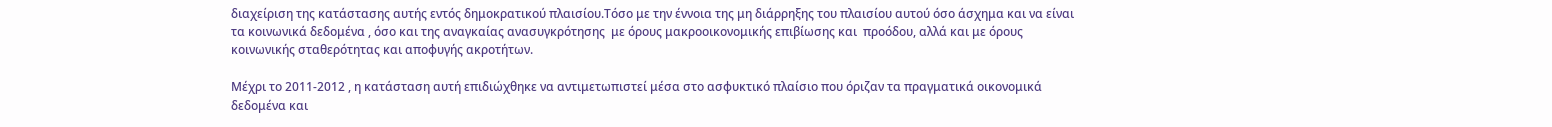διαχείριση της κατάστασης αυτής εντός δημοκρατικού πλαισίου.Τόσο με την έννοια της μη διάρρηξης του πλαισίου αυτού όσο άσχημα και να είναι τα κοινωνικά δεδομένα , όσο και της αναγκαίας ανασυγκρότησης  με όρους μακροοικονομικής επιβίωσης και  προόδου, αλλά και με όρους κοινωνικής σταθερότητας και αποφυγής ακροτήτων.

Μέχρι το 2011-2012 , η κατάσταση αυτή επιδιώχθηκε να αντιμετωπιστεί μέσα στο ασφυκτικό πλαίσιο που όριζαν τα πραγματικά οικονομικά δεδομένα και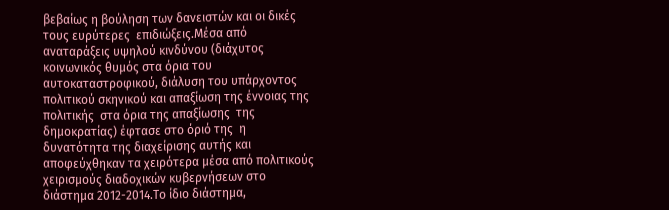βεβαίως η βούληση των δανειστών και οι δικές τους ευρύτερες  επιδιώξεις.Μέσα από αναταράξεις υψηλού κινδύνου (διάχυτος κοινωνικός θυμός στα όρια του αυτοκαταστροφικού, διάλυση του υπάρχοντος πολιτικού σκηνικού και απαξίωση της έννοιας της πολιτικής  στα όρια της απαξίωσης  της δημοκρατίας) έφτασε στο όριό της  η δυνατότητα της διαχείρισης αυτής και αποφεύχθηκαν τα χειρότερα μέσα από πολιτικούς χειρισμούς διαδοχικών κυβερνήσεων στο διάστημα 2012-2014.Το ίδιο διάστημα,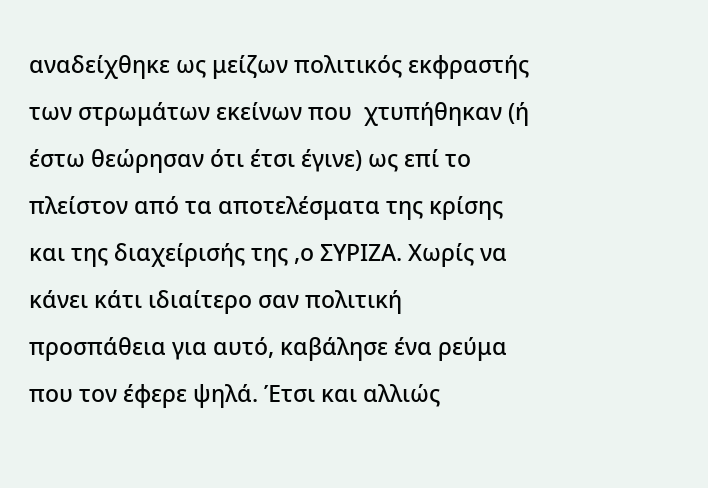αναδείχθηκε ως μείζων πολιτικός εκφραστής των στρωμάτων εκείνων που  χτυπήθηκαν (ή έστω θεώρησαν ότι έτσι έγινε) ως επί το πλείστον από τα αποτελέσματα της κρίσης και της διαχείρισής της ,ο ΣΥΡΙΖΑ. Χωρίς να κάνει κάτι ιδιαίτερο σαν πολιτική προσπάθεια για αυτό, καβάλησε ένα ρεύμα που τον έφερε ψηλά. Έτσι και αλλιώς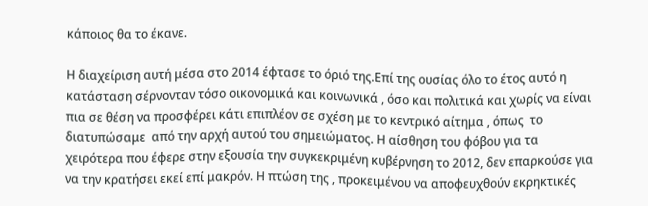κάποιος θα το έκανε.

Η διαχείριση αυτή μέσα στο 2014 έφτασε το όριό της.Επί της ουσίας όλο το έτος αυτό η κατάσταση σέρνονταν τόσο οικονομικά και κοινωνικά , όσο και πολιτικά και χωρίς να είναι πια σε θέση να προσφέρει κάτι επιπλέον σε σχέση με το κεντρικό αίτημα , όπως  το διατυπώσαμε  από την αρχή αυτού του σημειώματος. Η αίσθηση του φόβου για τα χειρότερα που έφερε στην εξουσία την συγκεκριμένη κυβέρνηση το 2012, δεν επαρκούσε για να την κρατήσει εκεί επί μακρόν. Η πτώση της , προκειμένου να αποφευχθούν εκρηκτικές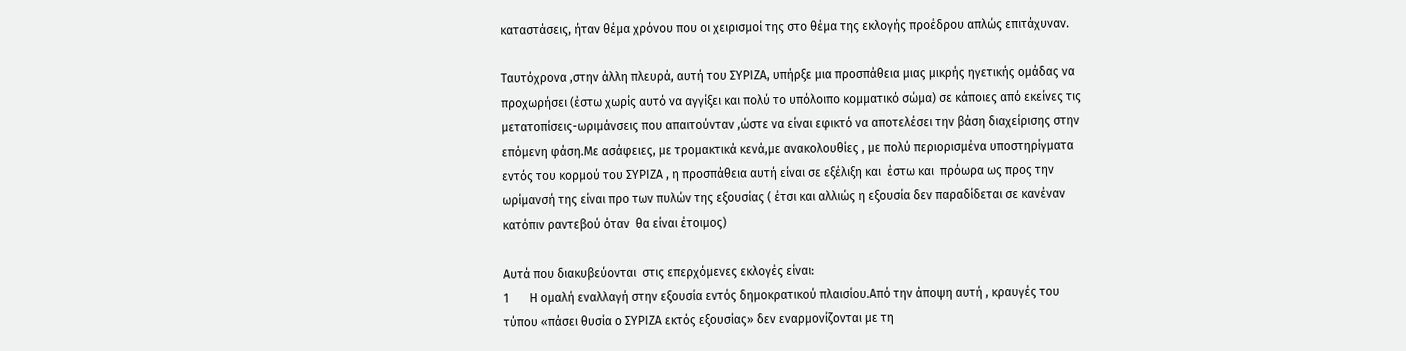καταστάσεις, ήταν θέμα χρόνου που οι χειρισμοί της στο θέμα της εκλογής προέδρου απλώς επιτάχυναν.

Ταυτόχρονα ,στην άλλη πλευρά, αυτή του ΣΥΡΙΖΑ, υπήρξε μια προσπάθεια μιας μικρής ηγετικής ομάδας να προχωρήσει (έστω χωρίς αυτό να αγγίξει και πολύ το υπόλοιπο κομματικό σώμα) σε κάποιες από εκείνες τις  μετατοπίσεις-ωριμάνσεις που απαιτούνταν ,ώστε να είναι εφικτό να αποτελέσει την βάση διαχείρισης στην επόμενη φάση.Με ασάφειες, με τρομακτικά κενά,με ανακολουθίες , με πολύ περιορισμένα υποστηρίγματα  εντός του κορμού του ΣΥΡΙΖΑ , η προσπάθεια αυτή είναι σε εξέλιξη και  έστω και  πρόωρα ως προς την ωρίμανσή της είναι προ των πυλών της εξουσίας ( έτσι και αλλιώς η εξουσία δεν παραδίδεται σε κανέναν κατόπιν ραντεβού όταν  θα είναι έτοιμος)

Αυτά που διακυβεύονται  στις επερχόμενες εκλογές είναι:
1       Η ομαλή εναλλαγή στην εξουσία εντός δημοκρατικού πλαισίου.Από την άποψη αυτή , κραυγές του τύπου «πάσει θυσία ο ΣΥΡΙΖΑ εκτός εξουσίας» δεν εναρμονίζονται με τη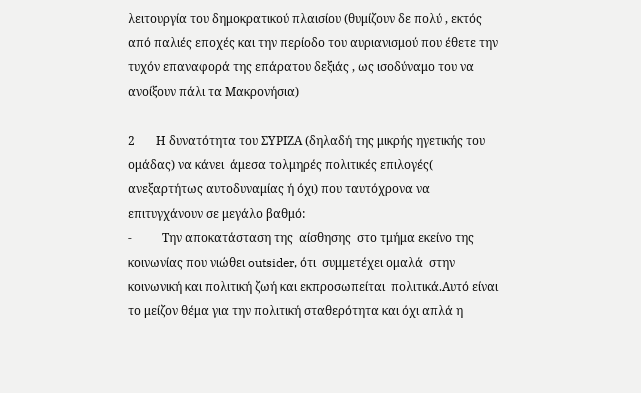λειτουργία του δημοκρατικού πλαισίου (θυμίζουν δε πολύ , εκτός από παλιές εποχές και την περίοδο του αυριανισμού που έθετε την  τυχόν επαναφορά της επάρατου δεξιάς , ως ισοδύναμο του να ανοίξουν πάλι τα Μακρονήσια)

2       Η δυνατότητα του ΣΥΡΙΖΑ (δηλαδή της μικρής ηγετικής του ομάδας) να κάνει  άμεσα τολμηρές πολιτικές επιλογές( ανεξαρτήτως αυτοδυναμίας ή όχι) που ταυτόχρονα να επιτυγχάνουν σε μεγάλο βαθμό:
-          Την αποκατάσταση της  αίσθησης  στο τμήμα εκείνο της κοινωνίας που νιώθει outsider, ότι  συμμετέχει ομαλά  στην κοινωνική και πολιτική ζωή και εκπροσωπείται  πολιτικά.Αυτό είναι το μείζον θέμα για την πολιτική σταθερότητα και όχι απλά η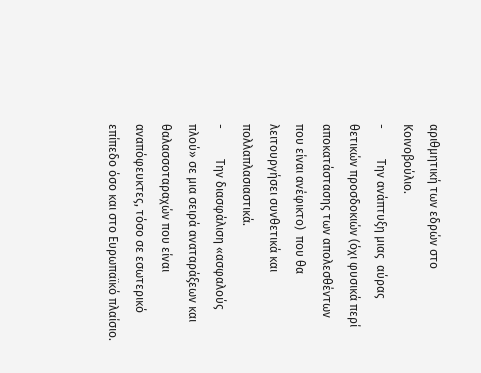αριθμητική των εδρών στο Κοινοβούλιο.
-          Την ανάπτυξη μιας  αύρας θετικών προσδοκιών (όχι φυσικά περί αποκατάστασης των απολεσθέντων που είναι ανέφικτο)  που θα λειτουργήσει συνθετικά και πολλαπλασιαστικά.
-          Την διασφάλιση «ασφαλούς πλού» σε μια σειρά αναταράξεων και θαλασσοταραχών που είναι αναπόφευκτες, τόσο σε εσωτερικό  επίπεδο όσο και στο Ευρωπαϊκό πλαίσιο.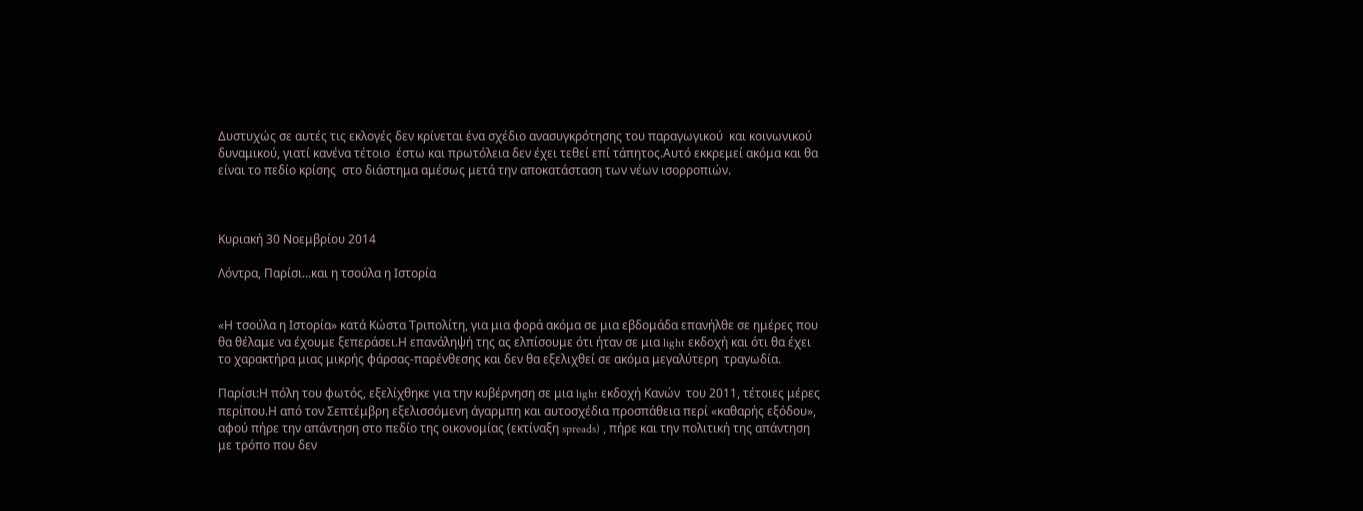Δυστυχώς σε αυτές τις εκλογές δεν κρίνεται ένα σχέδιο ανασυγκρότησης του παραγωγικού  και κοινωνικού δυναμικού, γιατί κανένα τέτοιο  έστω και πρωτόλεια δεν έχει τεθεί επί τάπητος.Αυτό εκκρεμεί ακόμα και θα είναι το πεδίο κρίσης  στο διάστημα αμέσως μετά την αποκατάσταση των νέων ισορροπιών.



Κυριακή 30 Νοεμβρίου 2014

Λόντρα, Παρίσι...και η τσούλα η Ιστορία


«Η τσούλα η Ιστορία» κατά Κώστα Τριπολίτη, για μια φορά ακόμα σε μια εβδομάδα επανήλθε σε ημέρες που θα θέλαμε να έχουμε ξεπεράσει.Η επανάληψή της ας ελπίσουμε ότι ήταν σε μια light εκδοχή και ότι θα έχει το χαρακτήρα μιας μικρής φάρσας-παρένθεσης και δεν θα εξελιχθεί σε ακόμα μεγαλύτερη  τραγωδία.

Παρίσι:Η πόλη του φωτός, εξελίχθηκε για την κυβέρνηση σε μια light εκδοχή Κανών  του 2011, τέτοιες μέρες περίπου.Η από τον Σεπτέμβρη εξελισσόμενη άγαρμπη και αυτοσχέδια προσπάθεια περί «καθαρής εξόδου», αφού πήρε την απάντηση στο πεδίο της οικονομίας (εκτίναξη spreads) , πήρε και την πολιτική της απάντηση με τρόπο που δεν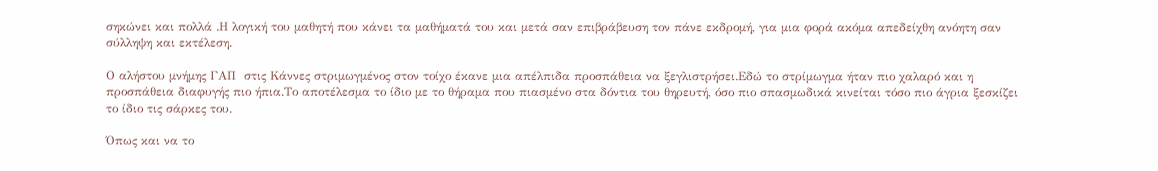σηκώνει και πολλά .Η λογική του μαθητή που κάνει τα μαθήματά του και μετά σαν επιβράβευση τον πάνε εκδρομή, για μια φορά ακόμα απεδείχθη ανόητη σαν σύλληψη και εκτέλεση.

Ο αλήστου μνήμης ΓΑΠ  στις Κάννες στριμωγμένος στον τοίχο έκανε μια απέλπιδα προσπάθεια να ξεγλιστρήσει.Εδώ το στρίμωγμα ήταν πιο χαλαρό και η προσπάθεια διαφυγής πιο ήπια.Το αποτέλεσμα το ίδιο με το θήραμα που πιασμένο στα δόντια του θηρευτή, όσο πιο σπασμωδικά κινείται τόσο πιο άγρια ξεσκίζει το ίδιο τις σάρκες του.

Όπως και να το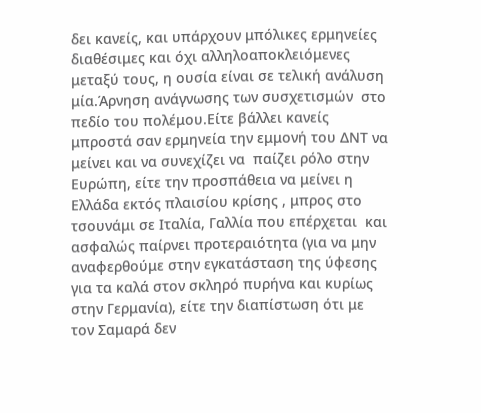δει κανείς, και υπάρχουν μπόλικες ερμηνείες διαθέσιμες και όχι αλληλοαποκλειόμενες μεταξύ τους, η ουσία είναι σε τελική ανάλυση μία.Άρνηση ανάγνωσης των συσχετισμών  στο πεδίο του πολέμου.Είτε βάλλει κανείς μπροστά σαν ερμηνεία την εμμονή του ΔΝΤ να μείνει και να συνεχίζει να  παίζει ρόλο στην Ευρώπη, είτε την προσπάθεια να μείνει η Ελλάδα εκτός πλαισίου κρίσης , μπρος στο τσουνάμι σε Ιταλία, Γαλλία που επέρχεται  και ασφαλώς παίρνει προτεραιότητα (για να μην αναφερθούμε στην εγκατάσταση της ύφεσης για τα καλά στον σκληρό πυρήνα και κυρίως στην Γερμανία), είτε την διαπίστωση ότι με τον Σαμαρά δεν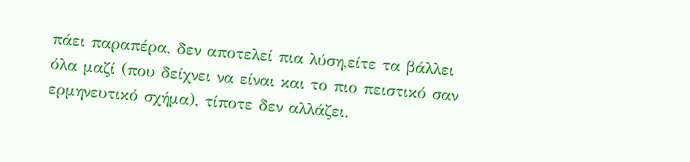πάει παραπέρα, δεν αποτελεί πια λύση,είτε τα βάλλει όλα μαζί (που δείχνει να είναι και το πιο πειστικό σαν ερμηνευτικό σχήμα), τίποτε δεν αλλάζει.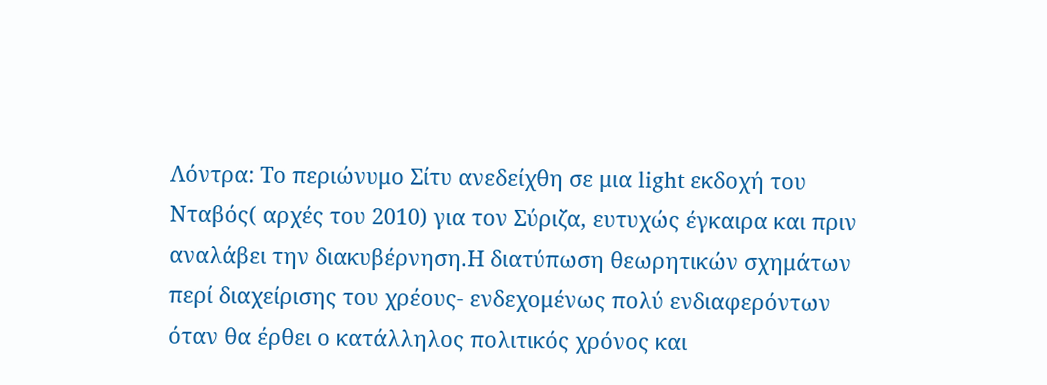Λόντρα: Το περιώνυμο Σίτυ ανεδείχθη σε μια light εκδοχή του Νταβός( αρχές του 2010) για τον Σύριζα, ευτυχώς έγκαιρα και πριν αναλάβει την διακυβέρνηση.Η διατύπωση θεωρητικών σχημάτων περί διαχείρισης του χρέους- ενδεχομένως πολύ ενδιαφερόντων όταν θα έρθει ο κατάλληλος πολιτικός χρόνος και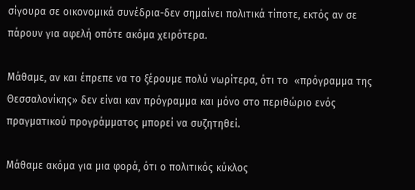σίγουρα σε οικονομικά συνέδρια-δεν σημαίνει πολιτικά τίποτε, εκτός αν σε πάρουν για αφελή οπότε ακόμα χειρότερα.

Μάθαμε, αν και έπρεπε να το ξέρουμε πολύ νωρίτερα, ότι το  «πρόγραμμα της Θεσσαλονίκης» δεν είναι καν πρόγραμμα και μόνο στο περιθώριο ενός πραγματικού προγράμματος μπορεί να συζητηθεί.

Μάθαμε ακόμα για μια φορά, ότι ο πολιτικός κύκλος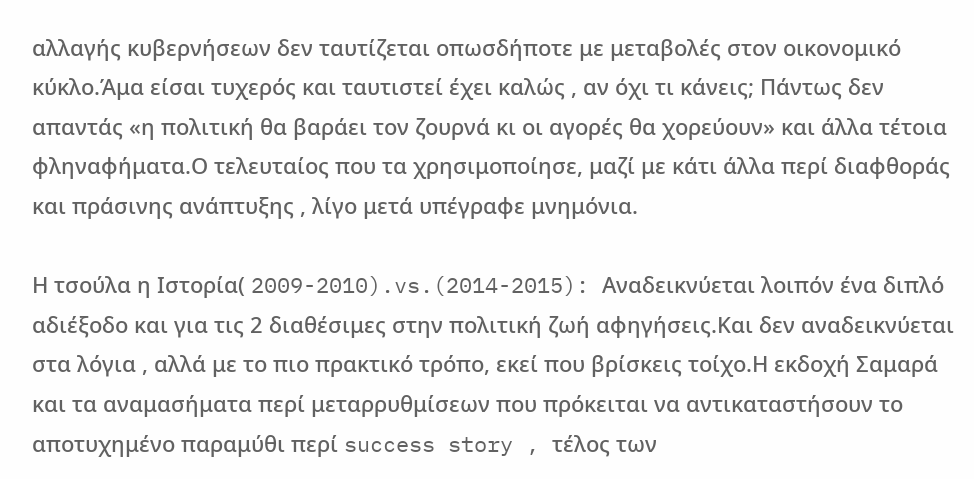αλλαγής κυβερνήσεων δεν ταυτίζεται οπωσδήποτε με μεταβολές στον οικονομικό κύκλο.Άμα είσαι τυχερός και ταυτιστεί έχει καλώς , αν όχι τι κάνεις; Πάντως δεν απαντάς «η πολιτική θα βαράει τον ζουρνά κι οι αγορές θα χορεύουν» και άλλα τέτοια φληναφήματα.Ο τελευταίος που τα χρησιμοποίησε, μαζί με κάτι άλλα περί διαφθοράς και πράσινης ανάπτυξης , λίγο μετά υπέγραφε μνημόνια.

Η τσούλα η Ιστορία( 2009-2010).vs.(2014-2015): Αναδεικνύεται λοιπόν ένα διπλό αδιέξοδο και για τις 2 διαθέσιμες στην πολιτική ζωή αφηγήσεις.Και δεν αναδεικνύεται στα λόγια , αλλά με το πιο πρακτικό τρόπο, εκεί που βρίσκεις τοίχο.Η εκδοχή Σαμαρά και τα αναμασήματα περί μεταρρυθμίσεων που πρόκειται να αντικαταστήσουν το αποτυχημένο παραμύθι περί success story , τέλος των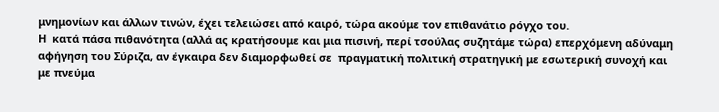μνημονίων και άλλων τινών, έχει τελειώσει από καιρό, τώρα ακούμε τον επιθανάτιο ρόγχο του.
Η  κατά πάσα πιθανότητα (αλλά ας κρατήσουμε και μια πισινή, περί τσούλας συζητάμε τώρα) επερχόμενη αδύναμη αφήγηση του Σύριζα, αν έγκαιρα δεν διαμορφωθεί σε  πραγματική πολιτική στρατηγική με εσωτερική συνοχή και με πνεύμα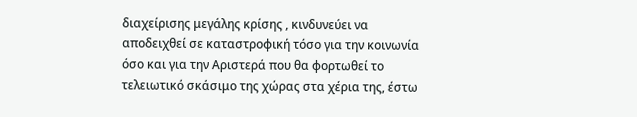διαχείρισης μεγάλης κρίσης , κινδυνεύει να αποδειχθεί σε καταστροφική τόσο για την κοινωνία όσο και για την Αριστερά που θα φορτωθεί το τελειωτικό σκάσιμο της χώρας στα χέρια της, έστω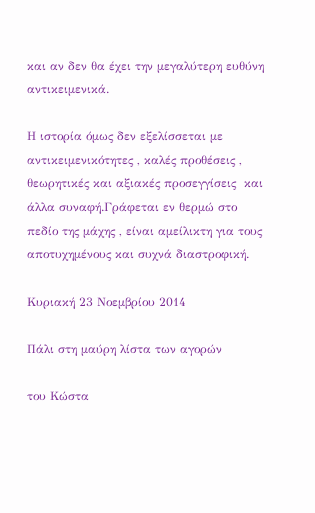και αν δεν θα έχει την μεγαλύτερη ευθύνη αντικειμενικά.

Η ιστορία όμως δεν εξελίσσεται με αντικειμενικότητες , καλές προθέσεις , θεωρητικές και αξιακές προσεγγίσεις  και άλλα συναφή.Γράφεται εν θερμώ στο πεδίο της μάχης , είναι αμείλικτη για τους αποτυχημένους και συχνά διαστροφική.

Κυριακή 23 Νοεμβρίου 2014

Πάλι στη μαύρη λίστα των αγορών

του Κώστα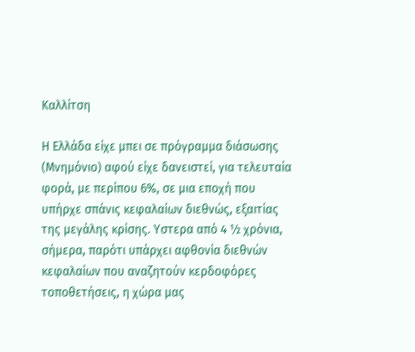Καλλίτση

Η Ελλάδα είχε μπει σε πρόγραμμα διάσωσης (Μνημόνιο) αφού είχε δανειστεί, για τελευταία φορά, με περίπου 6%, σε μια εποχή που υπήρχε σπάνις κεφαλαίων διεθνώς, εξαιτίας της μεγάλης κρίσης. Υστερα από 4 ½ χρόνια, σήμερα, παρότι υπάρχει αφθονία διεθνών κεφαλαίων που αναζητούν κερδοφόρες τοποθετήσεις, η χώρα μας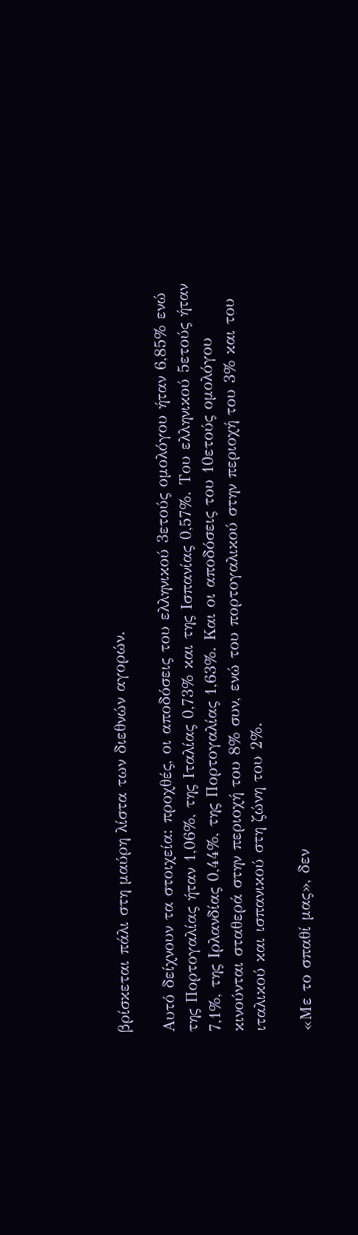βρίσκεται πάλι στη μαύρη λίστα των διεθνών αγορών.

Αυτό δείχνουν τα στοιχεία: προχθές, οι αποδόσεις του ελληνικού 3ετούς ομολόγου ήταν 6,85% ενώ της Πορτογαλίας ήταν 1,06%, της Ιταλίας 0,73% και της Ισπανίας 0,57%. Του ελληνικού 5ετούς ήταν 7,1%, της Ιρλανδίας 0,44%, της Πορτογαλίας 1,63%. Και οι αποδόσεις του 10ετούς ομολόγου κινούνται σταθερά στην περιοχή του 8% συν, ενώ του πορτογαλικού στην περιοχή του 3% και του ιταλικού και ισπανικού στη ζώνη του 2%.

«Με το σπαθί μας», δεν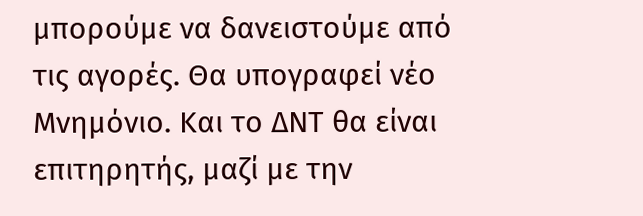μπορούμε να δανειστούμε από τις αγορές. Θα υπογραφεί νέο Μνημόνιο. Και το ΔΝΤ θα είναι επιτηρητής, μαζί με την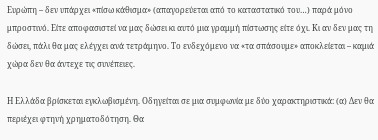Ευρώπη – δεν υπάρχει «πίσω κάθισμα» (απαγορεύεται από το καταστατικό του…) παρά μόνο μπροστινό. Είτε αποφασιστεί να μας δώσει κι αυτό μια γραμμή πίστωσης είτε όχι. Κι αν δεν μας τη δώσει, πάλι θα μας ελέγχει ανά τετράμηνο. Το ενδεχόμενο να «τα σπάσουμε» αποκλείεται – καμιά χώρα δεν θα άντεχε τις συνέπειες.

Η Ελλάδα βρίσκεται εγκλωβισμένη. Οδηγείται σε μια συμφωνία με δύο χαρακτηριστικά: (α) Δεν θα περιέχει φτηνή χρηματοδότηση. Θα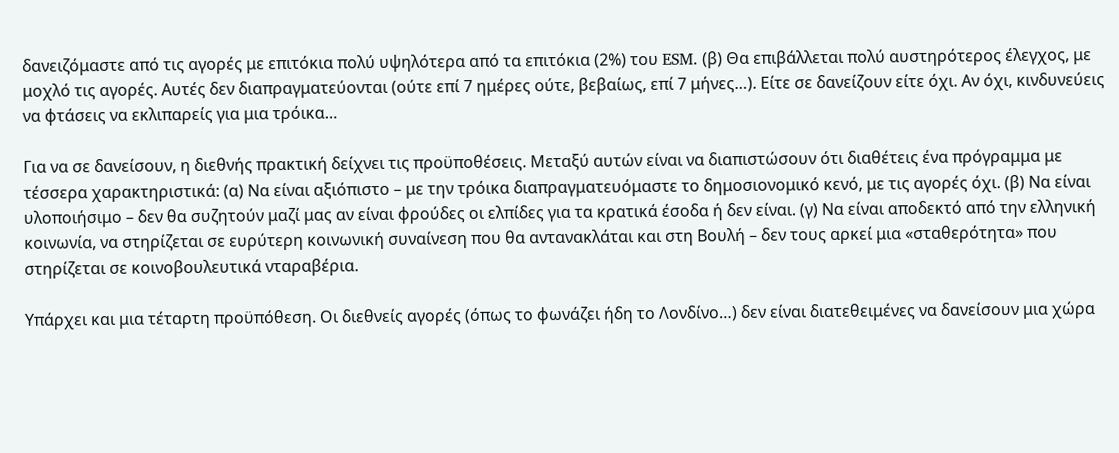δανειζόμαστε από τις αγορές με επιτόκια πολύ υψηλότερα από τα επιτόκια (2%) του ESM. (β) Θα επιβάλλεται πολύ αυστηρότερος έλεγχος, με μοχλό τις αγορές. Αυτές δεν διαπραγματεύονται (ούτε επί 7 ημέρες ούτε, βεβαίως, επί 7 μήνες…). Είτε σε δανείζουν είτε όχι. Αν όχι, κινδυνεύεις να φτάσεις να εκλιπαρείς για μια τρόικα…

Για να σε δανείσουν, η διεθνής πρακτική δείχνει τις προϋποθέσεις. Μεταξύ αυτών είναι να διαπιστώσουν ότι διαθέτεις ένα πρόγραμμα με τέσσερα χαρακτηριστικά: (α) Να είναι αξιόπιστο – με την τρόικα διαπραγματευόμαστε το δημοσιονομικό κενό, με τις αγορές όχι. (β) Να είναι υλοποιήσιμο – δεν θα συζητούν μαζί μας αν είναι φρούδες οι ελπίδες για τα κρατικά έσοδα ή δεν είναι. (γ) Να είναι αποδεκτό από την ελληνική κοινωνία, να στηρίζεται σε ευρύτερη κοινωνική συναίνεση που θα αντανακλάται και στη Βουλή – δεν τους αρκεί μια «σταθερότητα» που στηρίζεται σε κοινοβουλευτικά νταραβέρια.

Υπάρχει και μια τέταρτη προϋπόθεση. Οι διεθνείς αγορές (όπως το φωνάζει ήδη το Λονδίνο…) δεν είναι διατεθειμένες να δανείσουν μια χώρα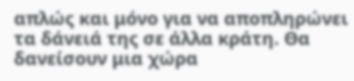απλώς και μόνο για να αποπληρώνει τα δάνειά της σε άλλα κράτη. Θα δανείσουν μια χώρα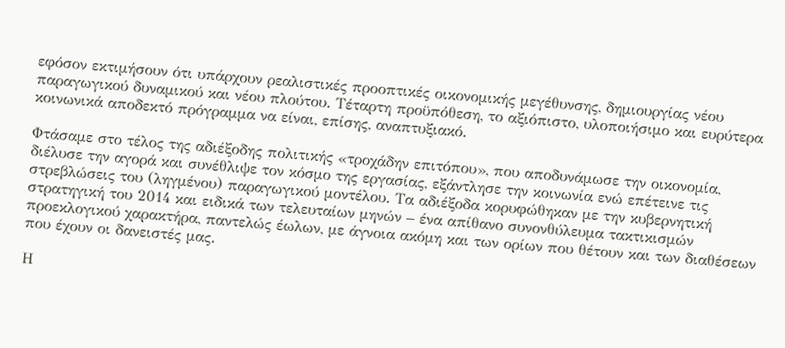εφόσον εκτιμήσουν ότι υπάρχουν ρεαλιστικές προοπτικές οικονομικής μεγέθυνσης, δημιουργίας νέου παραγωγικού δυναμικού και νέου πλούτου. Τέταρτη προϋπόθεση, το αξιόπιστο, υλοποιήσιμο και ευρύτερα κοινωνικά αποδεκτό πρόγραμμα να είναι, επίσης, αναπτυξιακό.

Φτάσαμε στο τέλος της αδιέξοδης πολιτικής «τροχάδην επιτόπου», που αποδυνάμωσε την οικονομία, διέλυσε την αγορά και συνέθλιψε τον κόσμο της εργασίας, εξάντλησε την κοινωνία ενώ επέτεινε τις στρεβλώσεις του (ληγμένου) παραγωγικού μοντέλου. Τα αδιέξοδα κορυφώθηκαν με την κυβερνητική στρατηγική του 2014 και ειδικά των τελευταίων μηνών – ένα απίθανο συνονθύλευμα τακτικισμών προεκλογικού χαρακτήρα, παντελώς έωλων, με άγνοια ακόμη και των ορίων που θέτουν και των διαθέσεων που έχουν οι δανειστές μας.

Η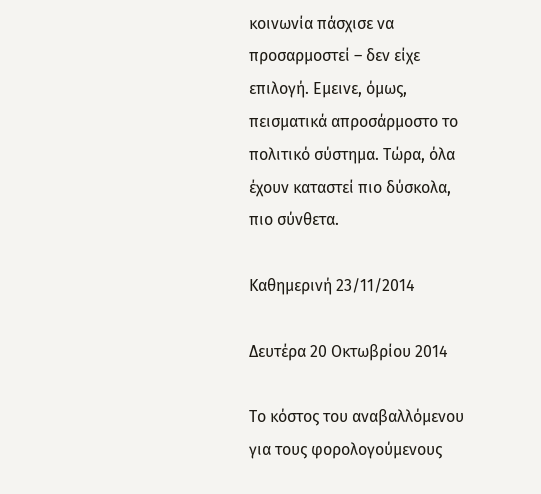κοινωνία πάσχισε να προσαρμοστεί – δεν είχε επιλογή. Εμεινε, όμως, πεισματικά απροσάρμοστο το πολιτικό σύστημα. Τώρα, όλα έχουν καταστεί πιο δύσκολα, πιο σύνθετα.

Καθημερινή 23/11/2014

Δευτέρα 20 Οκτωβρίου 2014

Το κόστος του αναβαλλόμενου για τους φορολογούμενους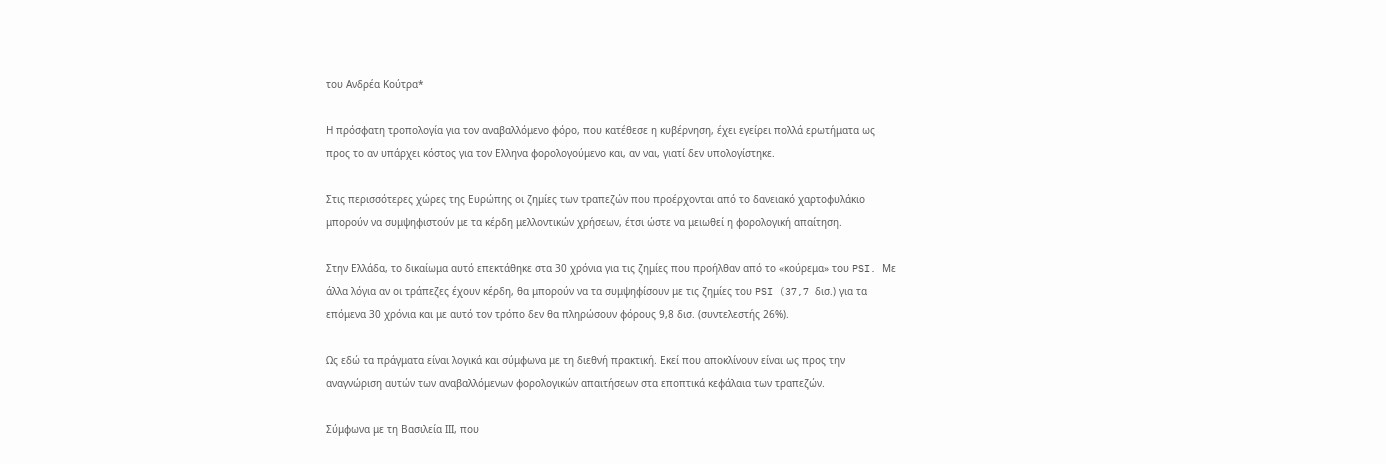του Ανδρέα Κούτρα*

Η πρόσφατη τροπολογία για τον αναβαλλόμενο φόρο, που κατέθεσε η κυβέρνηση, έχει εγείρει πολλά ερωτήματα ως προς το αν υπάρχει κόστος για τον Ελληνα φορολογούμενο και, αν ναι, γιατί δεν υπολογίστηκε.

Στις περισσότερες χώρες της Ευρώπης οι ζημίες των τραπεζών που προέρχονται από το δανειακό χαρτοφυλάκιο μπορούν να συμψηφιστούν με τα κέρδη μελλοντικών χρήσεων, έτσι ώστε να μειωθεί η φορολογική απαίτηση.

Στην Ελλάδα, το δικαίωμα αυτό επεκτάθηκε στα 30 χρόνια για τις ζημίες που προήλθαν από το «κούρεμα» του PSI. Με άλλα λόγια αν οι τράπεζες έχουν κέρδη, θα μπορούν να τα συμψηφίσουν με τις ζημίες του PSI (37,7 δισ.) για τα επόμενα 30 χρόνια και με αυτό τον τρόπο δεν θα πληρώσουν φόρους 9,8 δισ. (συντελεστής 26%).

Ως εδώ τα πράγματα είναι λογικά και σύμφωνα με τη διεθνή πρακτική. Εκεί που αποκλίνουν είναι ως προς την αναγνώριση αυτών των αναβαλλόμενων φορολογικών απαιτήσεων στα εποπτικά κεφάλαια των τραπεζών.

Σύμφωνα με τη Βασιλεία ΙΙΙ, που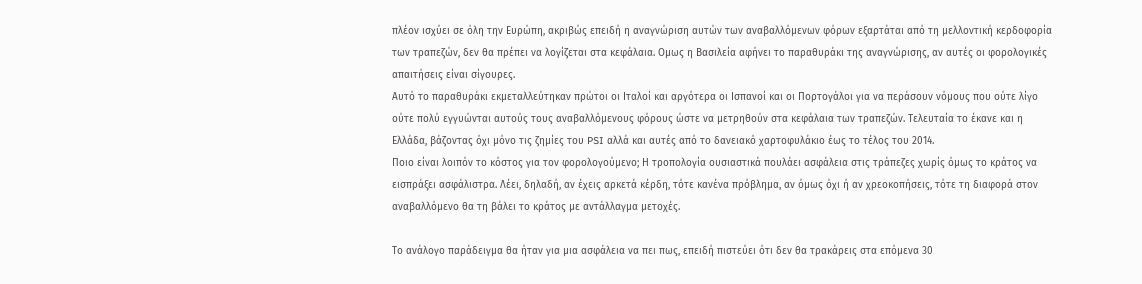πλέον ισχύει σε όλη την Ευρώπη, ακριβώς επειδή η αναγνώριση αυτών των αναβαλλόμενων φόρων εξαρτάται από τη μελλοντική κερδοφορία των τραπεζών, δεν θα πρέπει να λογίζεται στα κεφάλαια. Ομως η Βασιλεία αφήνει το παραθυράκι της αναγνώρισης, αν αυτές οι φορολογικές απαιτήσεις είναι σίγουρες.
Αυτό το παραθυράκι εκμεταλλεύτηκαν πρώτοι οι Ιταλοί και αργότερα οι Ισπανοί και οι Πορτογάλοι για να περάσουν νόμους που ούτε λίγο ούτε πολύ εγγυώνται αυτούς τους αναβαλλόμενους φόρους ώστε να μετρηθούν στα κεφάλαια των τραπεζών. Τελευταία το έκανε και η Ελλάδα, βάζοντας όχι μόνο τις ζημίες του PSI αλλά και αυτές από το δανειακό χαρτοφυλάκιο έως το τέλος του 2014.
Ποιο είναι λοιπόν το κόστος για τον φορολογούμενο; Η τροπολογία ουσιαστικά πουλάει ασφάλεια στις τράπεζες χωρίς όμως το κράτος να εισπράξει ασφάλιστρα. Λέει, δηλαδή, αν έχεις αρκετά κέρδη, τότε κανένα πρόβλημα, αν όμως όχι ή αν χρεοκοπήσεις, τότε τη διαφορά στον αναβαλλόμενο θα τη βάλει το κράτος με αντάλλαγμα μετοχές.

Το ανάλογο παράδειγμα θα ήταν για μια ασφάλεια να πει πως, επειδή πιστεύει ότι δεν θα τρακάρεις στα επόμενα 30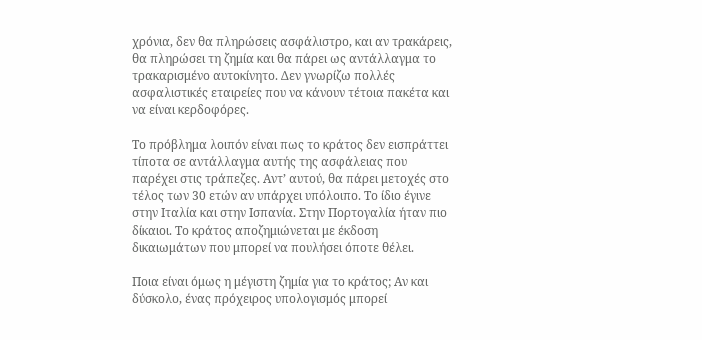χρόνια, δεν θα πληρώσεις ασφάλιστρο, και αν τρακάρεις, θα πληρώσει τη ζημία και θα πάρει ως αντάλλαγμα το τρακαρισμένο αυτοκίνητο. Δεν γνωρίζω πολλές ασφαλιστικές εταιρείες που να κάνουν τέτοια πακέτα και να είναι κερδοφόρες.

Το πρόβλημα λοιπόν είναι πως το κράτος δεν εισπράττει τίποτα σε αντάλλαγμα αυτής της ασφάλειας που παρέχει στις τράπεζες. Αντ’ αυτού, θα πάρει μετοχές στο τέλος των 30 ετών αν υπάρχει υπόλοιπο. Το ίδιο έγινε στην Ιταλία και στην Ισπανία. Στην Πορτογαλία ήταν πιο δίκαιοι. Το κράτος αποζημιώνεται με έκδοση δικαιωμάτων που μπορεί να πουλήσει όποτε θέλει.

Ποια είναι όμως η μέγιστη ζημία για το κράτος; Αν και δύσκολο, ένας πρόχειρος υπολογισμός μπορεί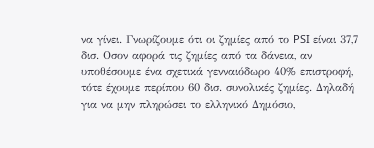να γίνει. Γνωρίζουμε ότι οι ζημίες από το PSI είναι 37,7 δισ. Οσον αφορά τις ζημίες από τα δάνεια, αν υποθέσουμε ένα σχετικά γενναιόδωρο 40% επιστροφή, τότε έχουμε περίπου 60 δισ. συνολικές ζημίες. Δηλαδή για να μην πληρώσει το ελληνικό Δημόσιο,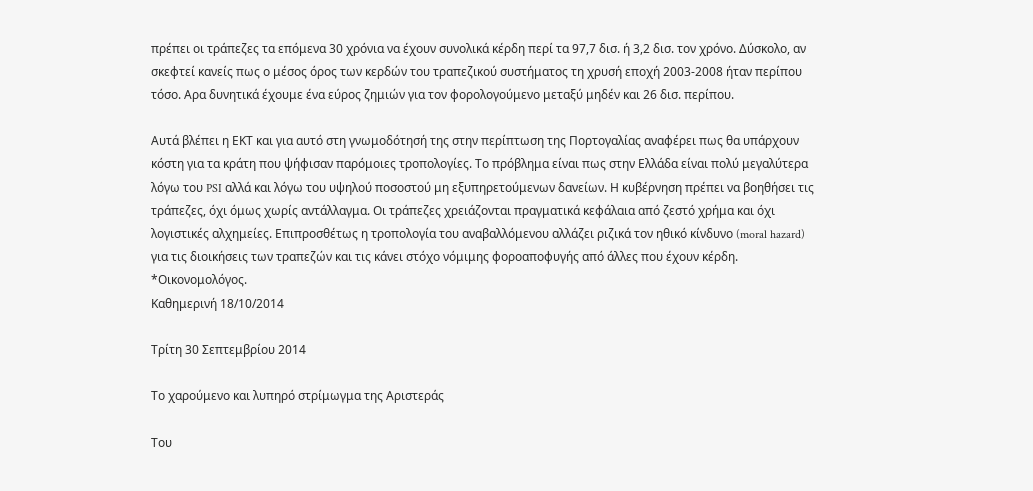πρέπει οι τράπεζες τα επόμενα 30 χρόνια να έχουν συνολικά κέρδη περί τα 97,7 δισ. ή 3,2 δισ. τον χρόνο. Δύσκολο, αν σκεφτεί κανείς πως ο μέσος όρος των κερδών του τραπεζικού συστήματος τη χρυσή εποχή 2003-2008 ήταν περίπου τόσο. Αρα δυνητικά έχουμε ένα εύρος ζημιών για τον φορολογούμενο μεταξύ μηδέν και 26 δισ. περίπου.

Αυτά βλέπει η ΕΚΤ και για αυτό στη γνωμοδότησή της στην περίπτωση της Πορτογαλίας αναφέρει πως θα υπάρχουν κόστη για τα κράτη που ψήφισαν παρόμοιες τροπολογίες. Το πρόβλημα είναι πως στην Ελλάδα είναι πολύ μεγαλύτερα λόγω του PSI αλλά και λόγω του υψηλού ποσοστού μη εξυπηρετούμενων δανείων. Η κυβέρνηση πρέπει να βοηθήσει τις τράπεζες, όχι όμως χωρίς αντάλλαγμα. Οι τράπεζες χρειάζονται πραγματικά κεφάλαια από ζεστό χρήμα και όχι λογιστικές αλχημείες. Επιπροσθέτως η τροπολογία του αναβαλλόμενου αλλάζει ριζικά τον ηθικό κίνδυνο (moral hazard) για τις διοικήσεις των τραπεζών και τις κάνει στόχο νόμιμης φοροαποφυγής από άλλες που έχουν κέρδη.
*Οικονομολόγος.
Καθημερινή 18/10/2014

Τρίτη 30 Σεπτεμβρίου 2014

Το χαρούμενο και λυπηρό στρίμωγμα της Aριστεράς

Του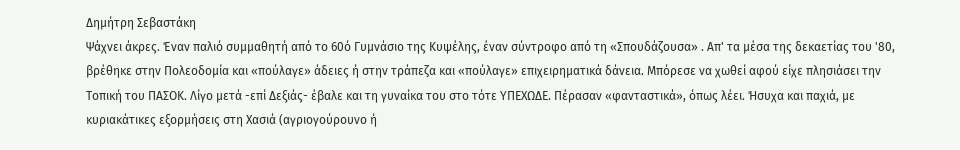Δημήτρη Σεβαστάκη
Ψάχνει άκρες. Έναν παλιό συμμαθητή από το 60ό Γυμνάσιο της Κυψέλης, έναν σύντροφο από τη «Σπουδάζουσα» . Απ' τα μέσα της δεκαετίας του '80, βρέθηκε στην Πολεοδομία και «πούλαγε» άδειες ή στην τράπεζα και «πούλαγε» επιχειρηματικά δάνεια. Μπόρεσε να χωθεί αφού είχε πλησιάσει την Τοπική του ΠΑΣΟΚ. Λίγο μετά -επί Δεξιάς- έβαλε και τη γυναίκα του στο τότε ΥΠΕΧΩΔΕ. Πέρασαν «φανταστικά», όπως λέει. Ήσυχα και παχιά, με κυριακάτικες εξορμήσεις στη Χασιά (αγριογούρουνο ή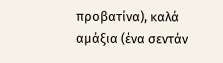προβατίνα), καλά αμάξια (ένα σεντάν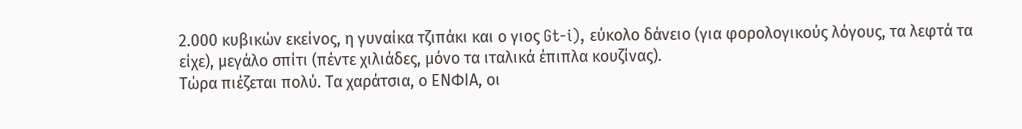2.000 κυβικών εκείνος, η γυναίκα τζιπάκι και ο γιος Gt-i), εύκολο δάνειο (για φορολογικούς λόγους, τα λεφτά τα είχε), μεγάλο σπίτι (πέντε χιλιάδες, μόνο τα ιταλικά έπιπλα κουζίνας).
Τώρα πιέζεται πολύ. Τα χαράτσια, ο ΕΝΦΙΑ, οι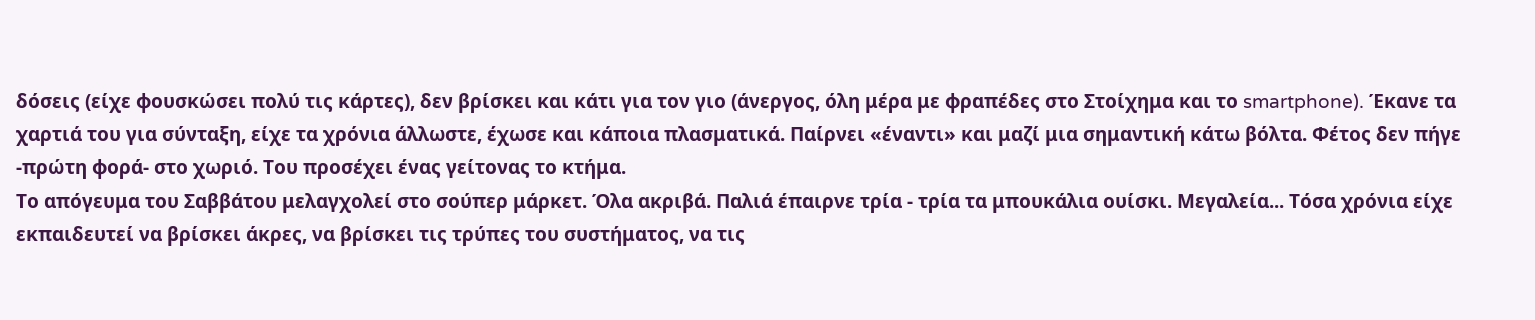δόσεις (είχε φουσκώσει πολύ τις κάρτες), δεν βρίσκει και κάτι για τον γιο (άνεργος, όλη μέρα με φραπέδες στο Στοίχημα και το smartphone). Έκανε τα χαρτιά του για σύνταξη, είχε τα χρόνια άλλωστε, έχωσε και κάποια πλασματικά. Παίρνει «έναντι» και μαζί μια σημαντική κάτω βόλτα. Φέτος δεν πήγε -πρώτη φορά- στο χωριό. Του προσέχει ένας γείτονας το κτήμα.
Το απόγευμα του Σαββάτου μελαγχολεί στο σούπερ μάρκετ. Όλα ακριβά. Παλιά έπαιρνε τρία - τρία τα μπουκάλια ουίσκι. Μεγαλεία... Τόσα χρόνια είχε εκπαιδευτεί να βρίσκει άκρες, να βρίσκει τις τρύπες του συστήματος, να τις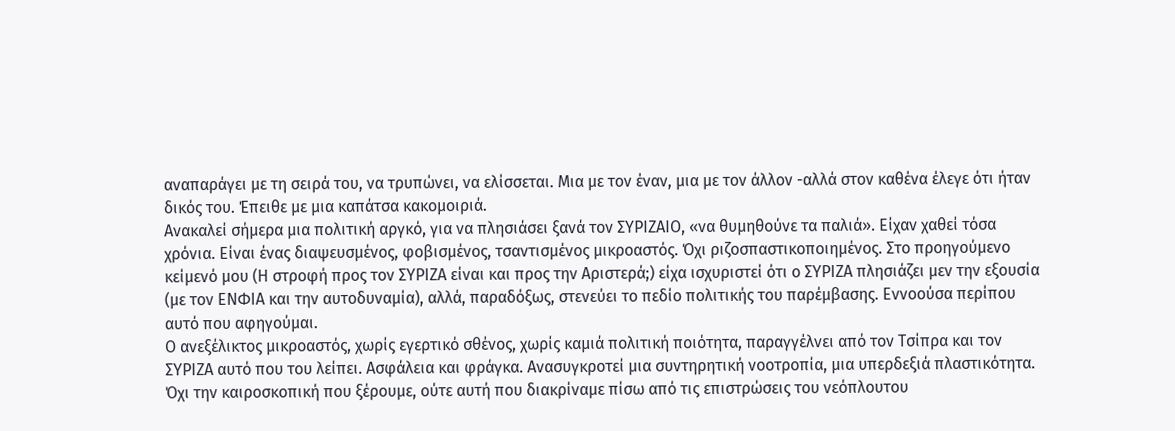αναπαράγει με τη σειρά του, να τρυπώνει, να ελίσσεται. Μια με τον έναν, μια με τον άλλον -αλλά στον καθένα έλεγε ότι ήταν δικός του. Έπειθε με μια καπάτσα κακομοιριά.
Ανακαλεί σήμερα μια πολιτική αργκό, για να πλησιάσει ξανά τον ΣΥΡΙΖΑΙΟ, «να θυμηθούνε τα παλιά». Είχαν χαθεί τόσα χρόνια. Είναι ένας διαψευσμένος, φοβισμένος, τσαντισμένος μικροαστός. Όχι ριζοσπαστικοποιημένος. Στο προηγούμενο κείμενό μου (Η στροφή προς τον ΣΥΡΙΖΑ είναι και προς την Αριστερά;) είχα ισχυριστεί ότι ο ΣΥΡΙΖΑ πλησιάζει μεν την εξουσία (με τον ΕΝΦΙΑ και την αυτοδυναμία), αλλά, παραδόξως, στενεύει το πεδίο πολιτικής του παρέμβασης. Εννοούσα περίπου αυτό που αφηγούμαι.
Ο ανεξέλικτος μικροαστός, χωρίς εγερτικό σθένος, χωρίς καμιά πολιτική ποιότητα, παραγγέλνει από τον Τσίπρα και τον ΣΥΡΙΖΑ αυτό που του λείπει. Ασφάλεια και φράγκα. Ανασυγκροτεί μια συντηρητική νοοτροπία, μια υπερδεξιά πλαστικότητα. Όχι την καιροσκοπική που ξέρουμε, ούτε αυτή που διακρίναμε πίσω από τις επιστρώσεις του νεόπλουτου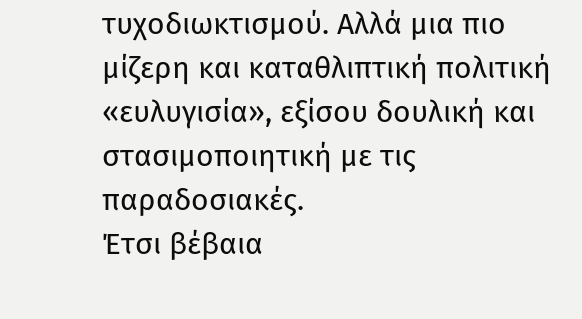τυχοδιωκτισμού. Αλλά μια πιο μίζερη και καταθλιπτική πολιτική «ευλυγισία», εξίσου δουλική και στασιμοποιητική με τις παραδοσιακές.
Έτσι βέβαια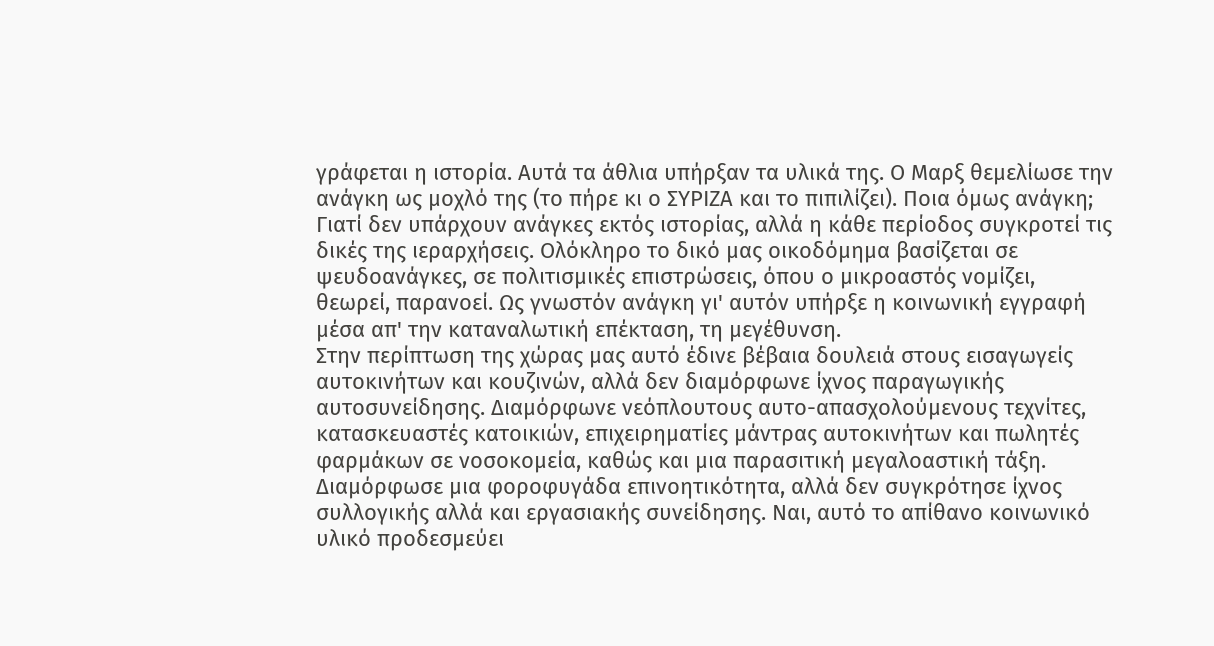γράφεται η ιστορία. Αυτά τα άθλια υπήρξαν τα υλικά της. Ο Μαρξ θεμελίωσε την ανάγκη ως μοχλό της (το πήρε κι ο ΣΥΡΙΖΑ και το πιπιλίζει). Ποια όμως ανάγκη; Γιατί δεν υπάρχουν ανάγκες εκτός ιστορίας, αλλά η κάθε περίοδος συγκροτεί τις δικές της ιεραρχήσεις. Ολόκληρο το δικό μας οικοδόμημα βασίζεται σε ψευδοανάγκες, σε πολιτισμικές επιστρώσεις, όπου ο μικροαστός νομίζει, θεωρεί, παρανοεί. Ως γνωστόν ανάγκη γι' αυτόν υπήρξε η κοινωνική εγγραφή μέσα απ' την καταναλωτική επέκταση, τη μεγέθυνση.
Στην περίπτωση της χώρας μας αυτό έδινε βέβαια δουλειά στους εισαγωγείς αυτοκινήτων και κουζινών, αλλά δεν διαμόρφωνε ίχνος παραγωγικής αυτοσυνείδησης. Διαμόρφωνε νεόπλουτους αυτο-απασχολούμενους τεχνίτες, κατασκευαστές κατοικιών, επιχειρηματίες μάντρας αυτοκινήτων και πωλητές φαρμάκων σε νοσοκομεία, καθώς και μια παρασιτική μεγαλοαστική τάξη. Διαμόρφωσε μια φοροφυγάδα επινοητικότητα, αλλά δεν συγκρότησε ίχνος συλλογικής αλλά και εργασιακής συνείδησης. Ναι, αυτό το απίθανο κοινωνικό υλικό προδεσμεύει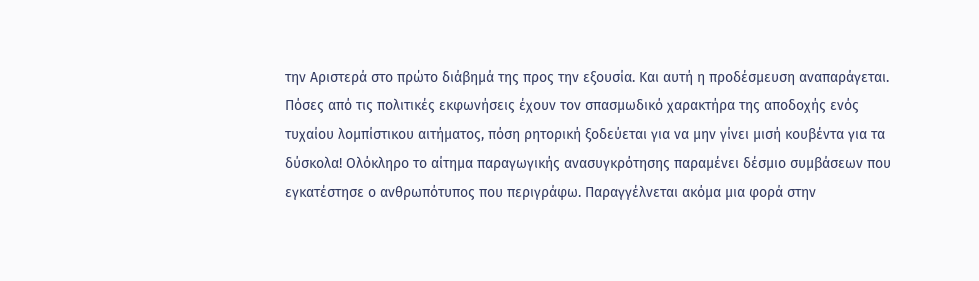την Αριστερά στο πρώτο διάβημά της προς την εξουσία. Και αυτή η προδέσμευση αναπαράγεται.
Πόσες από τις πολιτικές εκφωνήσεις έχουν τον σπασμωδικό χαρακτήρα της αποδοχής ενός τυχαίου λομπίστικου αιτήματος, πόση ρητορική ξοδεύεται για να μην γίνει μισή κουβέντα για τα δύσκολα! Ολόκληρο το αίτημα παραγωγικής ανασυγκρότησης παραμένει δέσμιο συμβάσεων που εγκατέστησε ο ανθρωπότυπος που περιγράφω. Παραγγέλνεται ακόμα μια φορά στην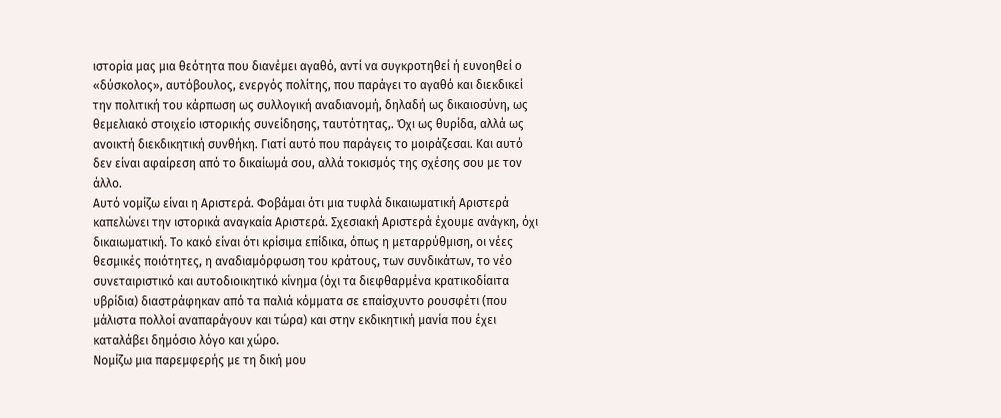ιστορία μας μια θεότητα που διανέμει αγαθό, αντί να συγκροτηθεί ή ευνοηθεί ο «δύσκολος», αυτόβουλος, ενεργός πολίτης, που παράγει το αγαθό και διεκδικεί την πολιτική του κάρπωση ως συλλογική αναδιανομή, δηλαδή ως δικαιοσύνη, ως θεμελιακό στοιχείο ιστορικής συνείδησης, ταυτότητας,. Όχι ως θυρίδα, αλλά ως ανοικτή διεκδικητική συνθήκη. Γιατί αυτό που παράγεις το μοιράζεσαι. Και αυτό δεν είναι αφαίρεση από το δικαίωμά σου, αλλά τοκισμός της σχέσης σου με τον άλλο.
Αυτό νομίζω είναι η Αριστερά. Φοβάμαι ότι μια τυφλά δικαιωματική Αριστερά καπελώνει την ιστορικά αναγκαία Αριστερά. Σχεσιακή Αριστερά έχουμε ανάγκη, όχι δικαιωματική. Το κακό είναι ότι κρίσιμα επίδικα, όπως η μεταρρύθμιση, οι νέες θεσμικές ποιότητες, η αναδιαμόρφωση του κράτους, των συνδικάτων, το νέο συνεταιριστικό και αυτοδιοικητικό κίνημα (όχι τα διεφθαρμένα κρατικοδίαιτα υβρίδια) διαστράφηκαν από τα παλιά κόμματα σε επαίσχυντο ρουσφέτι (που μάλιστα πολλοί αναπαράγουν και τώρα) και στην εκδικητική μανία που έχει καταλάβει δημόσιο λόγο και χώρο.
Νομίζω μια παρεμφερής με τη δική μου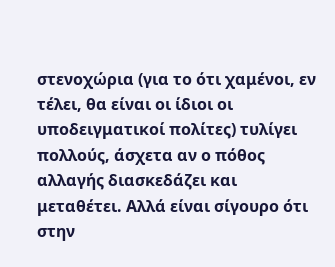στενοχώρια (για το ότι χαμένοι, εν τέλει, θα είναι οι ίδιοι οι υποδειγματικοί πολίτες) τυλίγει πολλούς, άσχετα αν ο πόθος αλλαγής διασκεδάζει και μεταθέτει. Αλλά είναι σίγουρο ότι στην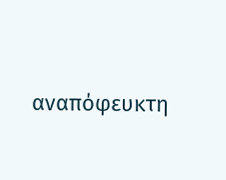αναπόφευκτη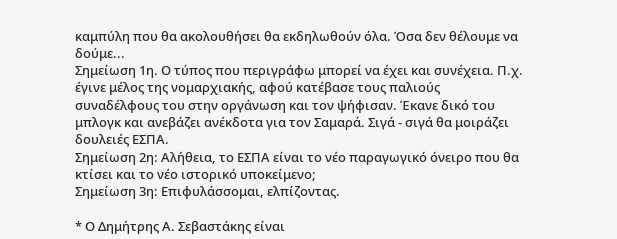καμπύλη που θα ακολουθήσει θα εκδηλωθούν όλα. Όσα δεν θέλουμε να δούμε...
Σημείωση 1η. Ο τύπος που περιγράφω μπορεί να έχει και συνέχεια. Π.χ. έγινε μέλος της νομαρχιακής, αφού κατέβασε τους παλιούς συναδέλφους του στην οργάνωση και τον ψήφισαν. Έκανε δικό του μπλογκ και ανεβάζει ανέκδοτα για τον Σαμαρά. Σιγά - σιγά θα μοιράζει δουλειές ΕΣΠΑ.
Σημείωση 2η: Αλήθεια, το ΕΣΠΑ είναι το νέο παραγωγικό όνειρο που θα κτίσει και το νέο ιστορικό υποκείμενο;
Σημείωση 3η: Επιφυλάσσομαι, ελπίζοντας.

* Ο Δημήτρης Α. Σεβαστάκης είναι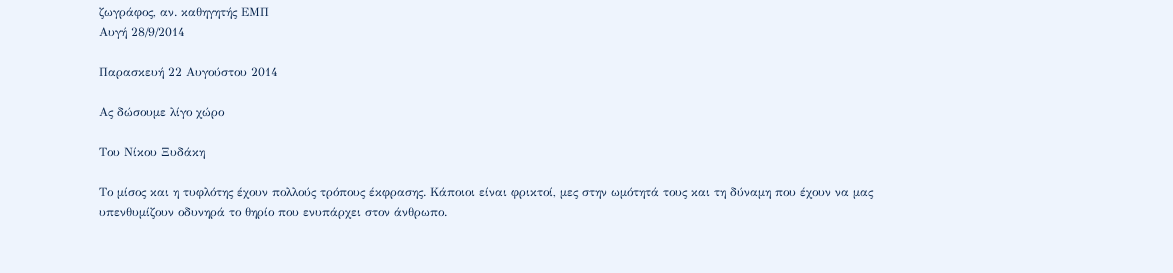ζωγράφος, αν. καθηγητής ΕΜΠ
Αυγή 28/9/2014

Παρασκευή 22 Αυγούστου 2014

Ας δώσουμε λίγο χώρο

Του Νίκου Ξυδάκη

Το μίσος και η τυφλότης έχουν πολλούς τρόπους έκφρασης. Κάποιοι είναι φρικτοί, μες στην ωμότητά τους και τη δύναμη που έχουν να μας υπενθυμίζουν οδυνηρά το θηρίο που ενυπάρχει στον άνθρωπο.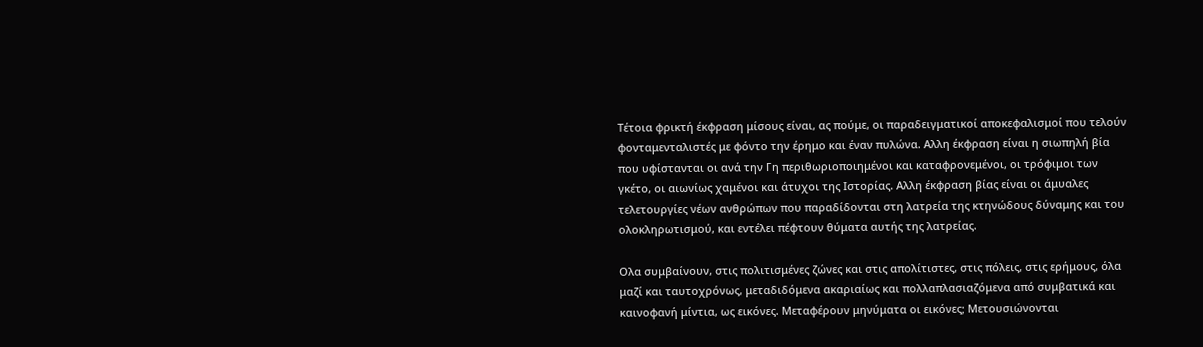Τέτοια φρικτή έκφραση μίσους είναι, ας πούμε, οι παραδειγματικοί αποκεφαλισμοί που τελούν φονταμενταλιστές με φόντο την έρημο και έναν πυλώνα. Αλλη έκφραση είναι η σιωπηλή βία που υφίστανται οι ανά την Γη περιθωριοποιημένοι και καταφρονεμένοι, οι τρόφιμοι των γκέτο, οι αιωνίως χαμένοι και άτυχοι της Ιστορίας. Αλλη έκφραση βίας είναι οι άμυαλες τελετουργίες νέων ανθρώπων που παραδίδονται στη λατρεία της κτηνώδους δύναμης και του ολοκληρωτισμού, και εντέλει πέφτουν θύματα αυτής της λατρείας.

Ολα συμβαίνουν, στις πολιτισμένες ζώνες και στις απολίτιστες, στις πόλεις, στις ερήμους, όλα μαζί και ταυτοχρόνως, μεταδιδόμενα ακαριαίως και πολλαπλασιαζόμενα από συμβατικά και καινοφανή μίντια, ως εικόνες. Μεταφέρουν μηνύματα οι εικόνες; Μετουσιώνονται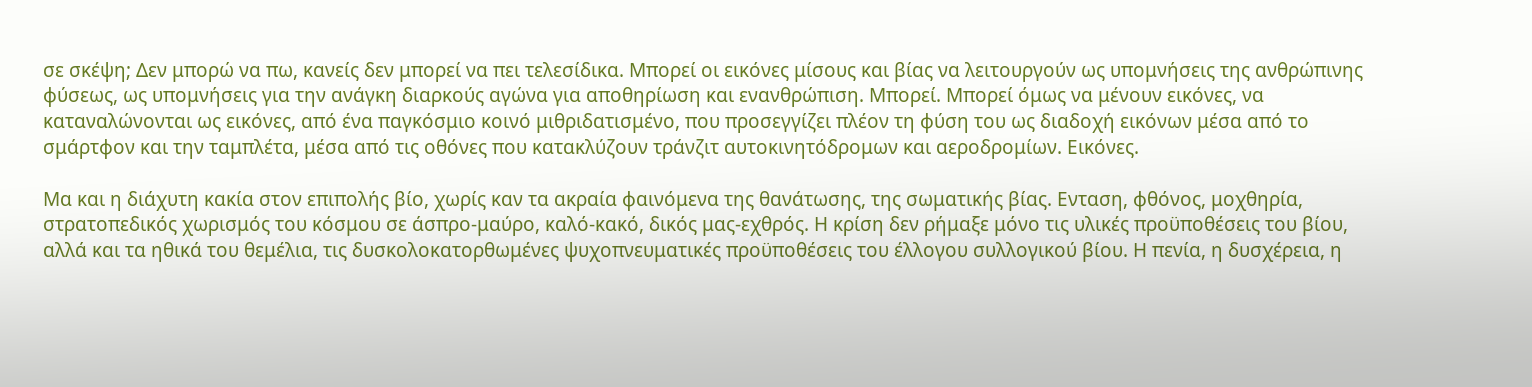σε σκέψη; Δεν μπορώ να πω, κανείς δεν μπορεί να πει τελεσίδικα. Μπορεί οι εικόνες μίσους και βίας να λειτουργούν ως υπομνήσεις της ανθρώπινης φύσεως, ως υπομνήσεις για την ανάγκη διαρκούς αγώνα για αποθηρίωση και ενανθρώπιση. Μπορεί. Μπορεί όμως να μένουν εικόνες, να καταναλώνονται ως εικόνες, από ένα παγκόσμιο κοινό μιθριδατισμένο, που προσεγγίζει πλέον τη φύση του ως διαδοχή εικόνων μέσα από το σμάρτφον και την ταμπλέτα, μέσα από τις οθόνες που κατακλύζουν τράνζιτ αυτοκινητόδρομων και αεροδρομίων. Εικόνες.

Μα και η διάχυτη κακία στον επιπολής βίο, χωρίς καν τα ακραία φαινόμενα της θανάτωσης, της σωματικής βίας. Ενταση, φθόνος, μοχθηρία, στρατοπεδικός χωρισμός του κόσμου σε άσπρο-μαύρο, καλό-κακό, δικός μας-εχθρός. Η κρίση δεν ρήμαξε μόνο τις υλικές προϋποθέσεις του βίου, αλλά και τα ηθικά του θεμέλια, τις δυσκολοκατορθωμένες ψυχοπνευματικές προϋποθέσεις του έλλογου συλλογικού βίου. Η πενία, η δυσχέρεια, η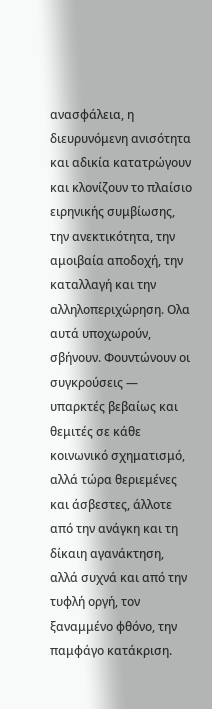ανασφάλεια, η διευρυνόμενη ανισότητα και αδικία κατατρώγουν και κλονίζουν το πλαίσιο ειρηνικής συμβίωσης, την ανεκτικότητα, την αμοιβαία αποδοχή, την καταλλαγή και την αλληλοπεριχώρηση. Ολα αυτά υποχωρούν, σβήνουν. Φουντώνουν οι συγκρούσεις ― υπαρκτές βεβαίως και θεμιτές σε κάθε κοινωνικό σχηματισμό, αλλά τώρα θεριεμένες και άσβεστες, άλλοτε από την ανάγκη και τη δίκαιη αγανάκτηση, αλλά συχνά και από την τυφλή οργή, τον ξαναμμένο φθόνο, την παμφάγο κατάκριση.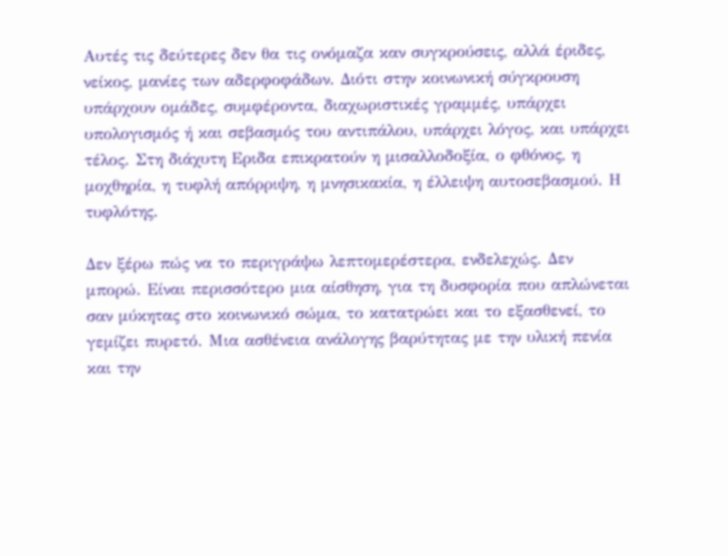Αυτές τις δεύτερες δεν θα τις ονόμαζα καν συγκρούσεις, αλλά έριδες, νείκος, μανίες των αδερφοφάδων. Διότι στην κοινωνική σύγκρουση υπάρχουν ομάδες, συμφέροντα, διαχωριστικές γραμμές, υπάρχει υπολογισμός ή και σεβασμός του αντιπάλου, υπάρχει λόγος, και υπάρχει τέλος. Στη διάχυτη Εριδα επικρατούν η μισαλλοδοξία, ο φθόνος, η μοχθηρία, η τυφλή απόρριψη, η μνησικακία, η έλλειψη αυτοσεβασμού. Η τυφλότης.

Δεν ξέρω πώς να το περιγράψω λεπτομερέστερα, ενδελεχώς. Δεν μπορώ. Είναι περισσότερο μια αίσθηση, για τη δυσφορία που απλώνεται σαν μύκητας στο κοινωνικό σώμα, το κατατρώει και το εξασθενεί, το γεμίζει πυρετό. Μια ασθένεια ανάλογης βαρύτητας με την υλική πενία και την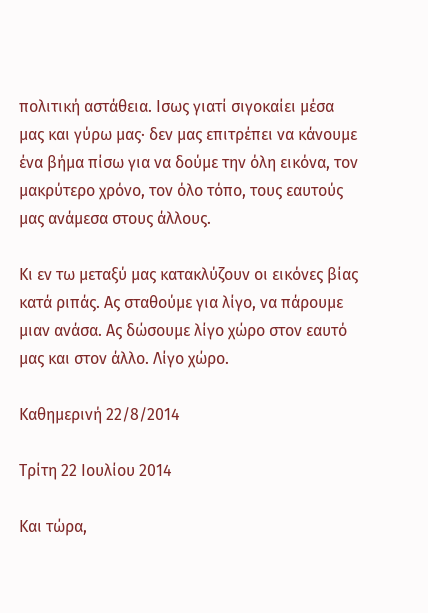πολιτική αστάθεια. Ισως γιατί σιγοκαίει μέσα μας και γύρω μας· δεν μας επιτρέπει να κάνουμε ένα βήμα πίσω για να δούμε την όλη εικόνα, τον μακρύτερο χρόνο, τον όλο τόπο, τους εαυτούς μας ανάμεσα στους άλλους.

Κι εν τω μεταξύ μας κατακλύζουν οι εικόνες βίας κατά ριπάς. Ας σταθούμε για λίγο, να πάρουμε μιαν ανάσα. Ας δώσουμε λίγο χώρο στον εαυτό μας και στον άλλο. Λίγο χώρο.

Καθημερινή 22/8/2014

Τρίτη 22 Ιουλίου 2014

Και τώρα,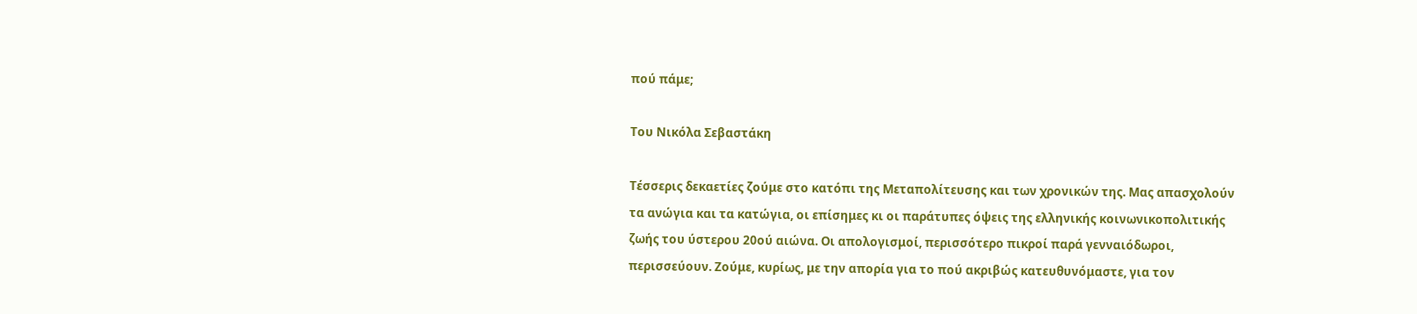πού πάμε;

Του Νικόλα Σεβαστάκη

Τέσσερις δεκαετίες ζούμε στο κατόπι της Μεταπολίτευσης και των χρονικών της. Μας απασχολούν τα ανώγια και τα κατώγια, οι επίσημες κι οι παράτυπες όψεις της ελληνικής κοινωνικοπολιτικής ζωής του ύστερου 20ού αιώνα. Οι απολογισμοί, περισσότερο πικροί παρά γενναιόδωροι, περισσεύουν. Ζούμε, κυρίως, με την απορία για το πού ακριβώς κατευθυνόμαστε, για τον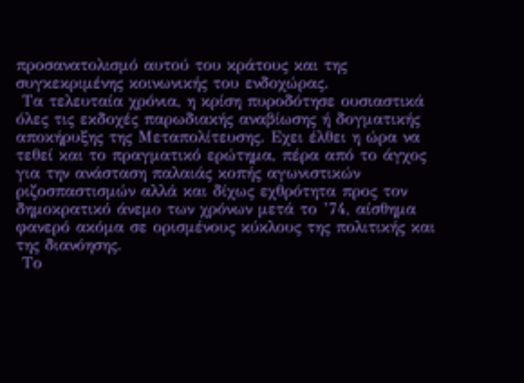προσανατολισμό αυτού του κράτους και της συγκεκριμένης κοινωνικής του ενδοχώρας.
 Τα τελευταία χρόνια, η κρίση πυροδότησε ουσιαστικά όλες τις εκδοχές παρωδιακής αναβίωσης ή δογματικής αποκήρυξης της Μεταπολίτευσης. Εχει έλθει η ώρα να τεθεί και το πραγματικό ερώτημα, πέρα από το άγχος για την ανάσταση παλαιάς κοπής αγωνιστικών ριζοσπαστισμών αλλά και δίχως εχθρότητα προς τον δημοκρατικό άνεμο των χρόνων μετά το ’74, αίσθημα φανερό ακόμα σε ορισμένους κύκλους της πολιτικής και της διανόησης.
 Το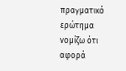πραγματικό ερώτημα νομίζω ότι αφορά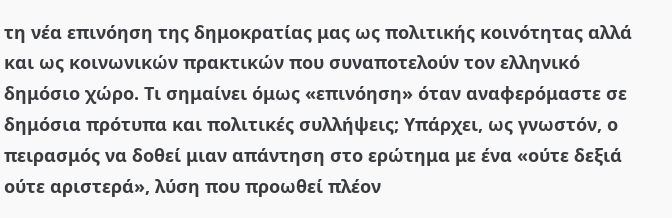τη νέα επινόηση της δημοκρατίας μας ως πολιτικής κοινότητας αλλά και ως κοινωνικών πρακτικών που συναποτελούν τον ελληνικό δημόσιο χώρο. Τι σημαίνει όμως «επινόηση» όταν αναφερόμαστε σε δημόσια πρότυπα και πολιτικές συλλήψεις; Υπάρχει, ως γνωστόν, ο πειρασμός να δοθεί μιαν απάντηση στο ερώτημα με ένα «ούτε δεξιά ούτε αριστερά», λύση που προωθεί πλέον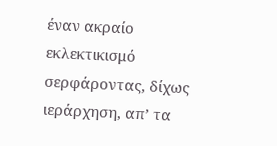έναν ακραίο εκλεκτικισμό σερφάροντας, δίχως ιεράρχηση, απ’ τα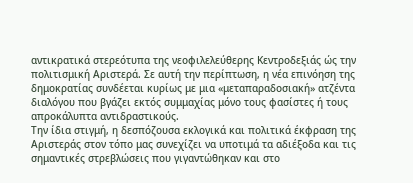αντικρατικά στερεότυπα της νεοφιλελεύθερης Κεντροδεξιάς ώς την πολιτισμική Αριστερά. Σε αυτή την περίπτωση, η νέα επινόηση της δημοκρατίας συνδέεται κυρίως με μια «μεταπαραδοσιακή» ατζέντα διαλόγου που βγάζει εκτός συμμαχίας μόνο τους φασίστες ή τους απροκάλυπτα αντιδραστικούς.
Την ίδια στιγμή, η δεσπόζουσα εκλογικά και πολιτικά έκφραση της Αριστεράς στον τόπο μας συνεχίζει να υποτιμά τα αδιέξοδα και τις σημαντικές στρεβλώσεις που γιγαντώθηκαν και στο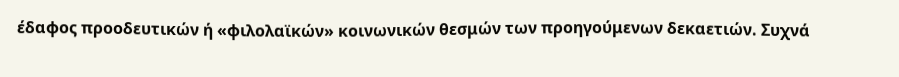έδαφος προοδευτικών ή «φιλολαϊκών» κοινωνικών θεσμών των προηγούμενων δεκαετιών. Συχνά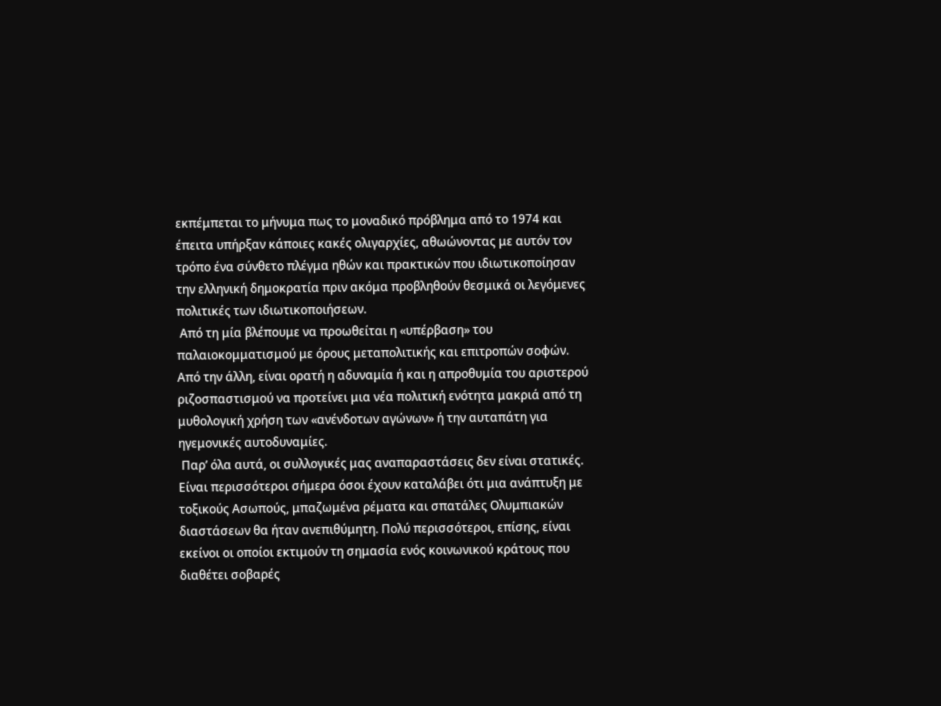εκπέμπεται το μήνυμα πως το μοναδικό πρόβλημα από το 1974 και έπειτα υπήρξαν κάποιες κακές ολιγαρχίες, αθωώνοντας με αυτόν τον τρόπο ένα σύνθετο πλέγμα ηθών και πρακτικών που ιδιωτικοποίησαν την ελληνική δημοκρατία πριν ακόμα προβληθούν θεσμικά οι λεγόμενες πολιτικές των ιδιωτικοποιήσεων.
 Από τη μία βλέπουμε να προωθείται η «υπέρβαση» του παλαιοκομματισμού με όρους μεταπολιτικής και επιτροπών σοφών. Από την άλλη, είναι ορατή η αδυναμία ή και η απροθυμία του αριστερού ριζοσπαστισμού να προτείνει μια νέα πολιτική ενότητα μακριά από τη μυθολογική χρήση των «ανένδοτων αγώνων» ή την αυταπάτη για ηγεμονικές αυτοδυναμίες.
 Παρ’ όλα αυτά, οι συλλογικές μας αναπαραστάσεις δεν είναι στατικές. Είναι περισσότεροι σήμερα όσοι έχουν καταλάβει ότι μια ανάπτυξη με τοξικούς Ασωπούς, μπαζωμένα ρέματα και σπατάλες Ολυμπιακών διαστάσεων θα ήταν ανεπιθύμητη. Πολύ περισσότεροι, επίσης, είναι εκείνοι οι οποίοι εκτιμούν τη σημασία ενός κοινωνικού κράτους που διαθέτει σοβαρές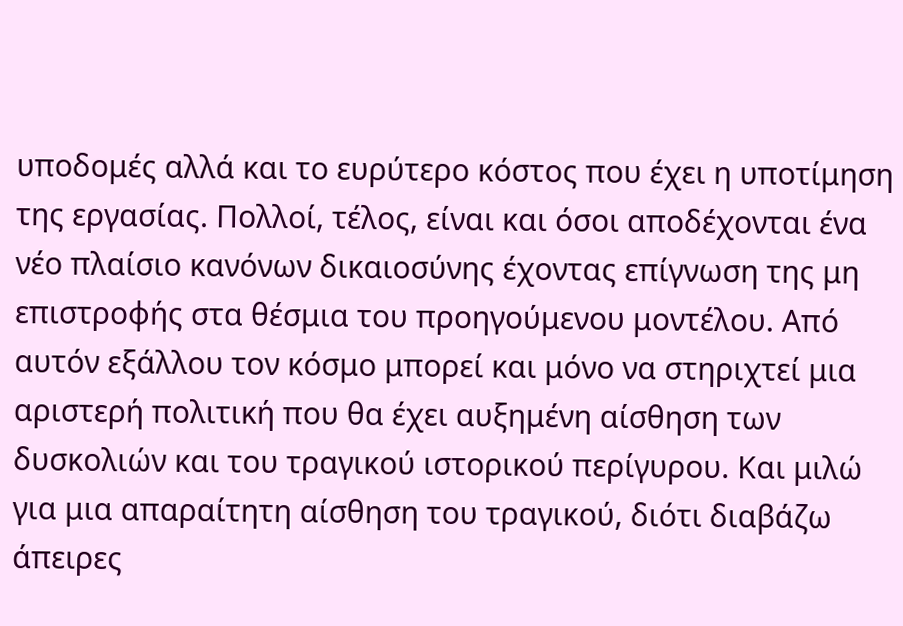υποδομές αλλά και το ευρύτερο κόστος που έχει η υποτίμηση της εργασίας. Πολλοί, τέλος, είναι και όσοι αποδέχονται ένα νέο πλαίσιο κανόνων δικαιοσύνης έχοντας επίγνωση της μη επιστροφής στα θέσμια του προηγούμενου μοντέλου. Από αυτόν εξάλλου τον κόσμο μπορεί και μόνο να στηριχτεί μια αριστερή πολιτική που θα έχει αυξημένη αίσθηση των δυσκολιών και του τραγικού ιστορικού περίγυρου. Και μιλώ για μια απαραίτητη αίσθηση του τραγικού, διότι διαβάζω άπειρες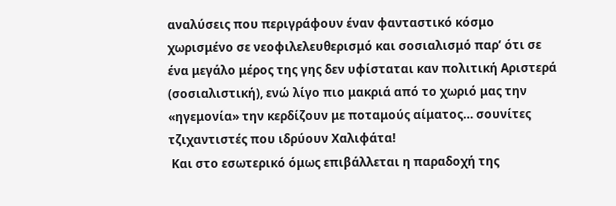αναλύσεις που περιγράφουν έναν φανταστικό κόσμο χωρισμένο σε νεοφιλελευθερισμό και σοσιαλισμό παρ’ ότι σε ένα μεγάλο μέρος της γης δεν υφίσταται καν πολιτική Αριστερά (σοσιαλιστική), ενώ λίγο πιο μακριά από το χωριό μας την «ηγεμονία» την κερδίζουν με ποταμούς αίματος… σουνίτες τζιχαντιστές που ιδρύουν Χαλιφάτα!
 Και στο εσωτερικό όμως επιβάλλεται η παραδοχή της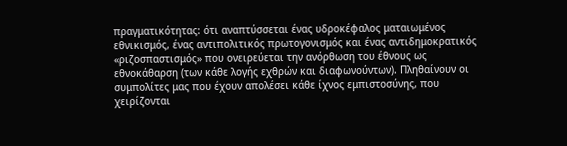πραγματικότητας: ότι αναπτύσσεται ένας υδροκέφαλος ματαιωμένος εθνικισμός, ένας αντιπολιτικός πρωτογονισμός και ένας αντιδημοκρατικός «ριζοσπαστισμός» που ονειρεύεται την ανόρθωση του έθνους ως εθνοκάθαρση (των κάθε λογής εχθρών και διαφωνούντων). Πληθαίνουν οι συμπολίτες μας που έχουν απολέσει κάθε ίχνος εμπιστοσύνης, που χειρίζονται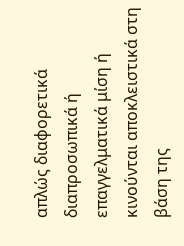απλώς διαφορετικά διαπροσωπικά ή επαγγελματικά μίση ή κινούνται αποκλειστικά στη βάση της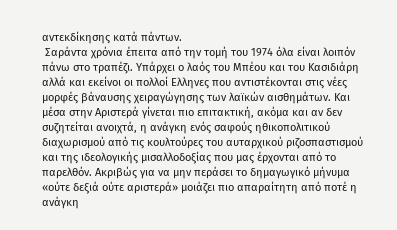αντεκδίκησης κατά πάντων.
 Σαράντα χρόνια έπειτα από την τομή του 1974 όλα είναι λοιπόν πάνω στο τραπέζι. Υπάρχει ο λαός του Μπέου και του Κασιδιάρη αλλά και εκείνοι οι πολλοί Ελληνες που αντιστέκονται στις νέες μορφές βάναυσης χειραγώγησης των λαϊκών αισθημάτων. Και μέσα στην Αριστερά γίνεται πιο επιτακτική, ακόμα και αν δεν συζητείται ανοιχτά, η ανάγκη ενός σαφούς ηθικοπολιτικού διαχωρισμού από τις κουλτούρες του αυταρχικού ριζοσπαστισμού και της ιδεολογικής μισαλλοδοξίας που μας έρχονται από το παρελθόν. Ακριβώς για να μην περάσει το δημαγωγικό μήνυμα «ούτε δεξιά ούτε αριστερά» μοιάζει πιο απαραίτητη από ποτέ η ανάγκη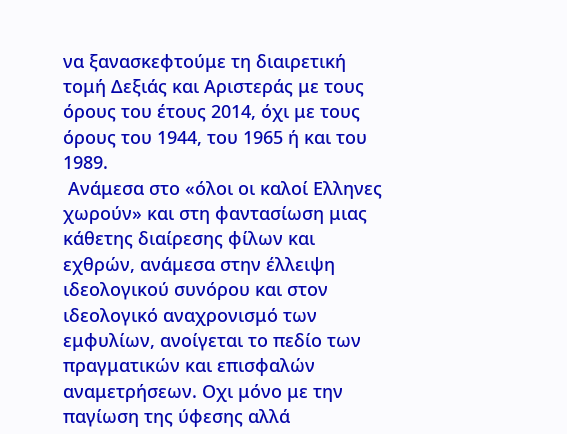να ξανασκεφτούμε τη διαιρετική τομή Δεξιάς και Αριστεράς με τους όρους του έτους 2014, όχι με τους όρους του 1944, του 1965 ή και του 1989.
 Ανάμεσα στο «όλοι οι καλοί Ελληνες χωρούν» και στη φαντασίωση μιας κάθετης διαίρεσης φίλων και εχθρών, ανάμεσα στην έλλειψη ιδεολογικού συνόρου και στον ιδεολογικό αναχρονισμό των εμφυλίων, ανοίγεται το πεδίο των πραγματικών και επισφαλών αναμετρήσεων. Οχι μόνο με την παγίωση της ύφεσης αλλά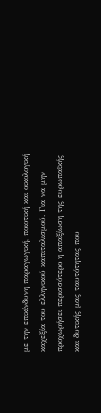με την επικίνδυνη παραγωγική, ποιοτική και οικολογική καχεξία του ελληνικού καπιταλισμού. Για να μην προχωρήσει περισσότερο η απαξίωση της ευρωπαϊκής και δυτικής μας ταυτότητας που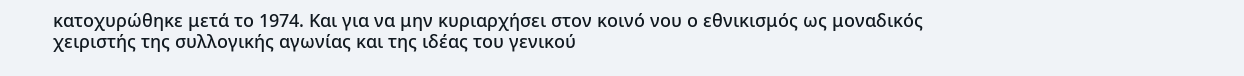κατοχυρώθηκε μετά το 1974. Και για να μην κυριαρχήσει στον κοινό νου ο εθνικισμός ως μοναδικός χειριστής της συλλογικής αγωνίας και της ιδέας του γενικού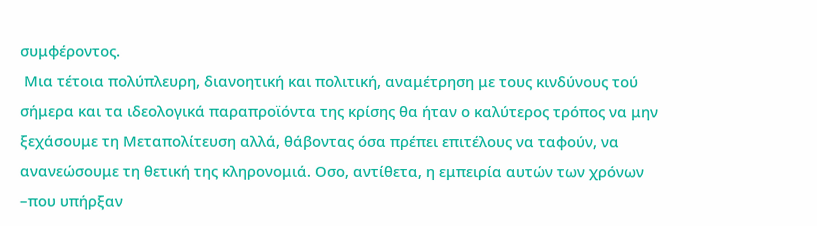συμφέροντος.
 Μια τέτοια πολύπλευρη, διανοητική και πολιτική, αναμέτρηση με τους κινδύνους τού σήμερα και τα ιδεολογικά παραπροϊόντα της κρίσης θα ήταν ο καλύτερος τρόπος να μην ξεχάσουμε τη Μεταπολίτευση αλλά, θάβοντας όσα πρέπει επιτέλους να ταφούν, να ανανεώσουμε τη θετική της κληρονομιά. Οσο, αντίθετα, η εμπειρία αυτών των χρόνων –που υπήρξαν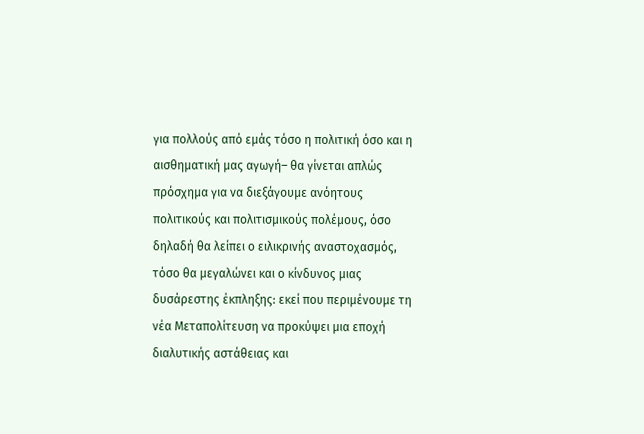για πολλούς από εμάς τόσο η πολιτική όσο και η αισθηματική μας αγωγή– θα γίνεται απλώς πρόσχημα για να διεξάγουμε ανόητους πολιτικούς και πολιτισμικούς πολέμους, όσο δηλαδή θα λείπει ο ειλικρινής αναστοχασμός, τόσο θα μεγαλώνει και ο κίνδυνος μιας δυσάρεστης έκπληξης: εκεί που περιμένουμε τη νέα Μεταπολίτευση να προκύψει μια εποχή διαλυτικής αστάθειας και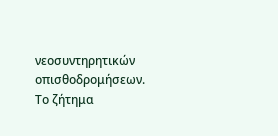νεοσυντηρητικών οπισθοδρομήσεων. Το ζήτημα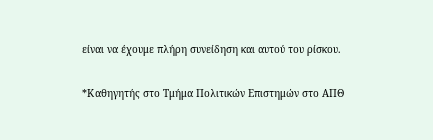είναι να έχουμε πλήρη συνείδηση και αυτού του ρίσκου.

*Καθηγητής στο Τμήμα Πολιτικών Επιστημών στο ΑΠΘ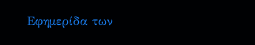Εφημερίδα των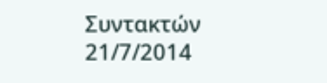Συντακτών 21/7/2014